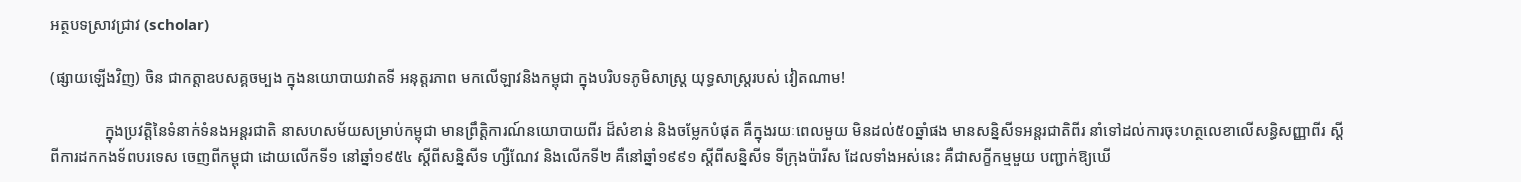អត្ថបទស្រាវជ្រាវ (scholar)

(ផ្សាយឡើងវិញ) ចិន ជាកត្តាឧបសគ្គចម្បង ក្នុងនយោបាយវាតទី អនុត្តរភាព មកលើឡាវនិងកម្ពុជា ក្នុងបរិបទភូមិសាស្រ្ត យុទ្ធសាស្រ្តរបស់ វៀតណាម!

              ក្នុងប្រវត្តិនៃទំនាក់ទំនងអន្តរជាតិ នាសហសម័យសម្រាប់កម្ពុជា មានព្រឹត្តិការណ៍នយោបាយពីរ ដ៏សំខាន់ និងចម្លែកបំផុត គឺក្នុងរយៈពេលមួយ មិនដល់៥០ឆ្នាំផង មានសន្និសីទអន្តរជាតិពីរ នាំទៅដល់ការចុះហត្ថលេខាលើសន្ធិសញ្ញាពីរ ស្ដីពីការដកកងទ័ពបរទេស ចេញពីកម្ពុជា ដោយលើកទី១ នៅឆ្នាំ១៩៥៤ ស្ដីពីសន្និសីទ ហ្សឺណែវ និងលើកទី២ គឺនៅឆ្នាំ១៩៩១ ស្ដីពីសន្និសីទ ទីក្រុងប៉ារីស ដែលទាំងអស់នេះ គឺជាសក្ខីកម្មមួយ បញ្ជាក់ឱ្យឃើ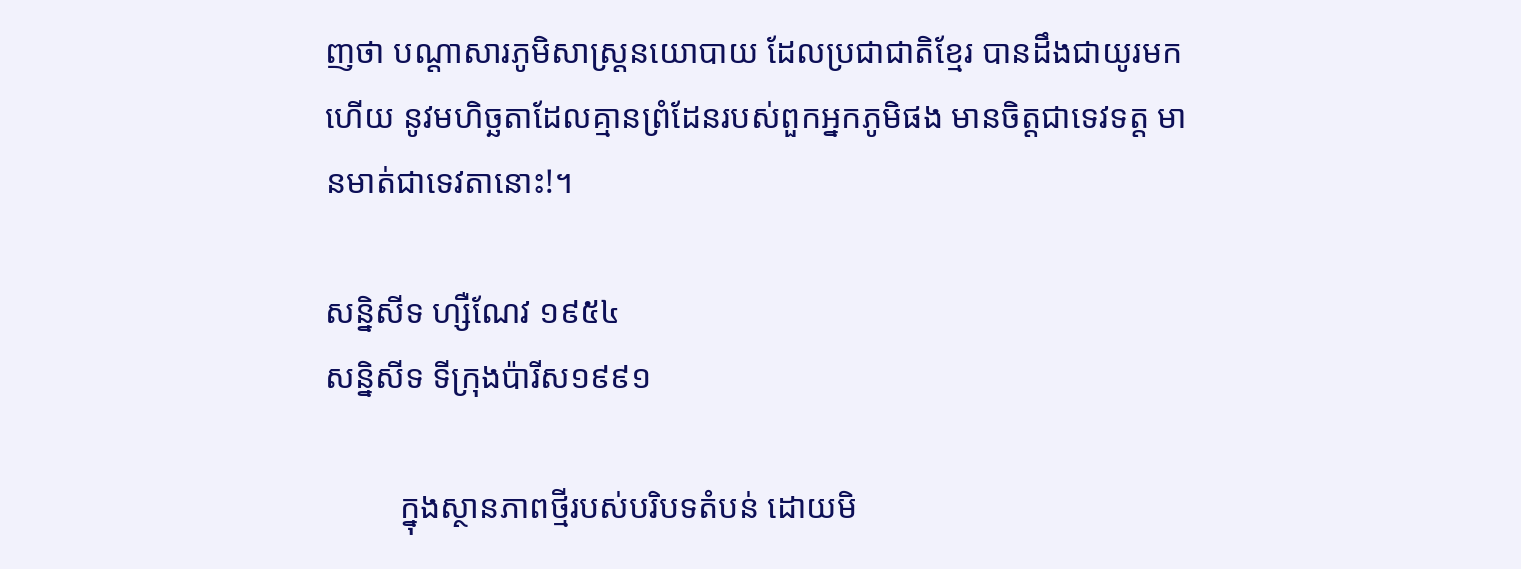ញថា បណ្ដាសារភូមិសាស្រ្តនយោបាយ ដែលប្រជាជាតិខ្មែរ បានដឹងជាយូរមកហើយ នូវមហិច្ឆតាដែលគ្មានព្រំដែនរបស់ពួកអ្នកភូមិផង មានចិត្តជាទេវទត្ត មានមាត់ជាទេវតានោះ!។

សន្និសីទ ហ្សឺណែវ ១៩៥៤
សន្និសីទ ទីក្រុងប៉ារីស១៩៩១

         ក្នុងស្ថានភាពថ្មីរបស់បរិបទតំបន់ ដោយមិ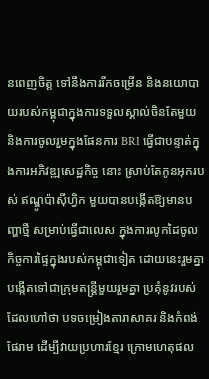នពេញចិត្ត ទៅនឹងការរីកចម្រើន និងនយោបាយរបស់កម្ពុជាក្នុងការទទួលស្គាល់ចិនតែមួយ និងការចូលរួមក្នុងផែនការ BRI ធ្វើជាបន្ទាត់ក្នុងការអភិវឌ្ឍសេដ្ឋកិច្ច នោះ ស្រាប់តែកូនអុករបស់ ឥណ្ឌូប៉ាស៊ីហ្វិក មួយបានបង្កើតឱ្យមានបញ្ហាថ្មី សម្រាប់ធ្វើជាលេស ក្នុងការលូកដៃចូលកិច្ចការផ្ទៃក្នុងរបស់កម្ពុជាទៀត ដោយនេះរួមគ្នា បង្កើតទៅជាក្រុមតន្រ្តីមួយរួមគ្នា ប្រគុំនូវរបស់ដែលហៅថា បទចម្រៀងតារាសាគរ និងកំពង់ផែរាម ដើម្បីវាយប្រហារខ្មែរ ក្រោមហេតុផល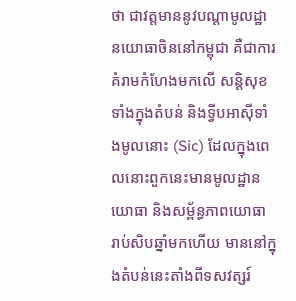ថា ជាវត្តមាននូវបណ្ដាមូលដ្ឋានយោធាចិននៅកម្ពុជា គឺជាការគំរាមកំហែងមកលើ សន្តិសុខទាំងក្នុងតំបន់ និងទ្វីបអាស៊ីទាំងមូលនោះ (Sic) ដែលក្នុងពេលនោះពួកនេះមានមូលដ្ឋានយោធា និងសម្ព័ន្ធភាពយោធា រាប់សិបឆ្នាំមកហើយ មាននៅក្នុងតំបន់នេះតាំងពីទសវត្សរ៍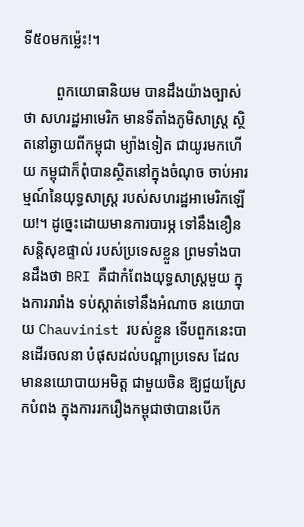ទី៥០មកម្ល៉េះ!។

         ពួកយោធានិយម បានដឹងយ៉ាងច្បាស់ថា សហរដ្ឋអាមេរិក មានទីតាំងភូមិសាស្រ្ត ស្ថិតនៅឆ្ងាយពីកម្ពុជា ម្យ៉ាងទៀត ជាយូរមកហើយ កម្ពុជាក៏ពុំបានស្ថិតនៅក្នុងចំណុច ចាប់អារម្មណ៍នៃយុទ្ធសាស្រ្ត របស់សហរដ្ឋអាមេរិកឡើយ!។ ដូច្នេះដោយមានការបារម្ភ ទៅនឹងខឿនសន្តិសុខផ្ទាល់ របស់ប្រទេសខ្លួន ព្រមទាំងបានដឹងថា BRI គឺជាកំពែងយុទ្ធសាស្រ្តមួយ ក្នុងការរារាំង ទប់ស្កាត់ទៅនឹងអំណាច នយោបាយ Chauvinist របស់ខ្លួន ទើបពួកនេះបានដើរចលនា បំផុសដល់បណ្ដាប្រទេស ដែលមាននយោបាយអមិត្ត ជាមួយចិន ឱ្យជួយស្រែកបំពង ក្នុងការរករឿងកម្ពុជាថាបានបើក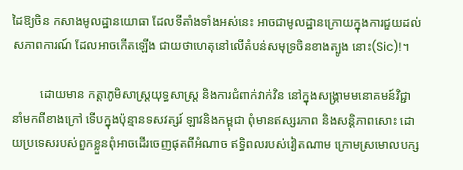ដៃឱ្យចិន កសាងមូលដ្ឋានយោធា ដែលទីតាំងទាំងអស់នេះ អាចជាមូលដ្ឋានក្រោយក្នុងការជួយដល់សភាពការណ៍ ដែលអាចកើតឡើង ជាយថាហេតុនៅលើតំបន់សមុទ្រចិនខាងត្បូង នោះ(Sic)!។

         ដោយមាន កត្តាភូមិសាស្រ្តយុទ្ធសាស្រ្ត និងការជំពាក់វាក់វិន នៅក្នុងសង្រ្គាមមនោគមន៍វិជ្ជា នាំមកពីខាងក្រៅ ទើបក្នុងប៉ុន្មានទសវត្សរ៍ ឡាវនិងកម្ពុជា ពុំមានឥស្សរភាព និងសន្តិភាពសោះ ដោយប្រទេសរបស់ពួកខ្លួនពុំអាចដើរចេញផុតពីអំណាច ឥទ្ធិពលរបស់វៀតណាម ក្រោមស្រមោលបក្ស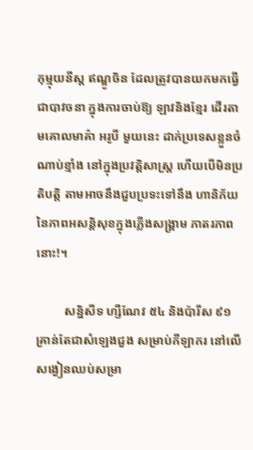កុម្មុយនីស្ត ឥណ្ឌូចិន ដែលត្រូវបានយកមកធ្វើជាបាវចនា ក្នុងការចាប់ឱ្យ ឡាវនិងខ្មែរ ដើរតាមគោលមាគ៌ា អរូបី មួយនេះ ដាក់ប្រទេសខ្លួនចំណាប់ខ្មាំង នៅក្នុងប្រវត្តិសាស្រ្ត ហើយបើមិនប្រតិបត្តិ តាមអាចនឹងជួបប្រទះទៅនឹង ហានិភ័យនៃភាពអសន្តិសុខក្នុងភ្លើងសង្រ្គាម ភាតរភាពនោះ!។

         សន្និសីទ ហ្សឺណែវ ៥៤ និងប៉ារីស ៩១ គ្រាន់តែជាសំឡេងជួង សម្រាប់កីឡាករ នៅលើសង្វៀនឈប់សម្រា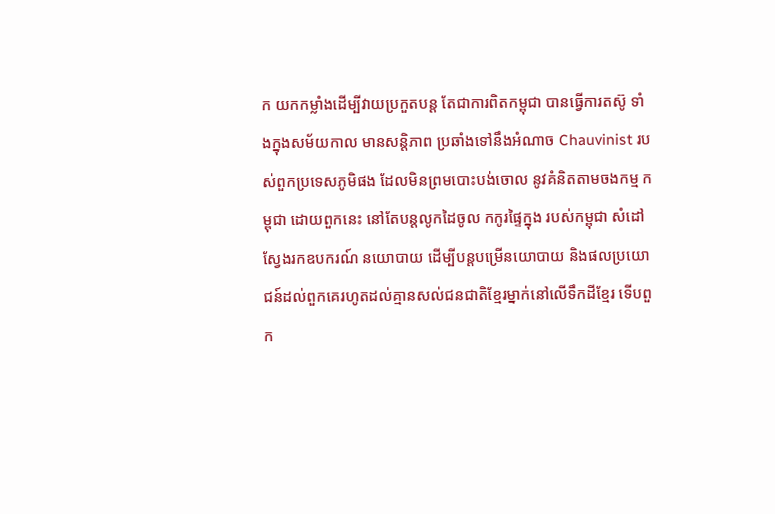ក យកកម្លាំងដើម្បីវាយប្រកួតបន្ត តែជាការពិតកម្ពុជា បានធ្វើការតស៊ូ ទាំងក្នុងសម័យកាល មានសន្តិភាព ប្រឆាំងទៅនឹងអំណាច Chauvinist របស់ពួកប្រទេសភូមិផង ដែលមិនព្រមបោះបង់ចោល នូវគំនិតតាមចងកម្ម កម្ពុជា ដោយពួកនេះ នៅតែបន្តលូកដៃចូល កកូរផ្ទៃក្នុង របស់កម្ពុជា សំដៅស្វែងរកឧបករណ៍ នយោបាយ ដើម្បីបន្តបម្រើនយោបាយ និងផលប្រយោជន៍ដល់ពួកគេរហូតដល់គ្មានសល់ជនជាតិខ្មែរម្នាក់នៅលើទឹកដីខ្មែរ ទើបពួក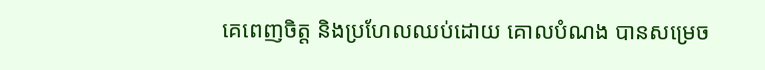គេពេញចិត្ត និងប្រហែលឈប់ដោយ គោលបំណង បានសម្រេច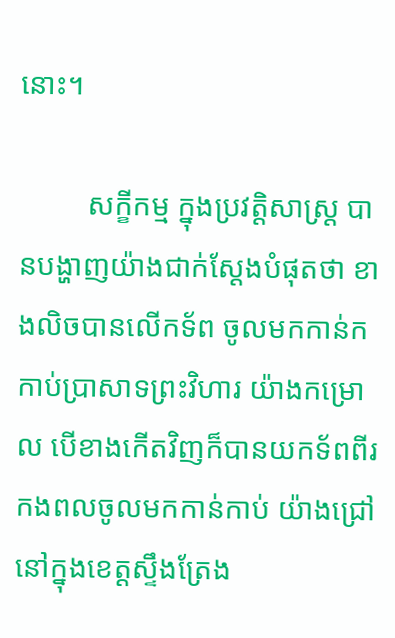នោះ។

         សក្ខីកម្ម ក្នុងប្រវត្តិសាស្រ្ត បានបង្ហាញយ៉ាងជាក់ស្ដែងបំផុតថា ខាងលិចបានលើកទ័ព ចូលមកកាន់កកាប់ប្រាសាទព្រះវិហារ យ៉ាងកម្រោល បើខាងកើតវិញក៏បានយកទ័ពពីរ កងពលចូលមកកាន់កាប់ យ៉ាងជ្រៅនៅក្នុងខេត្តស្ទឹងត្រែង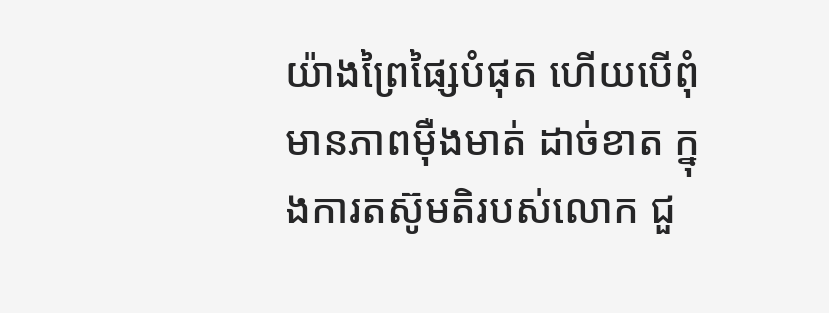យ៉ាងព្រៃផ្សៃបំផុត ហើយបើពុំមានភាពម៉ឺងមាត់ ដាច់ខាត ក្នុងការតស៊ូមតិរបស់លោក ជួ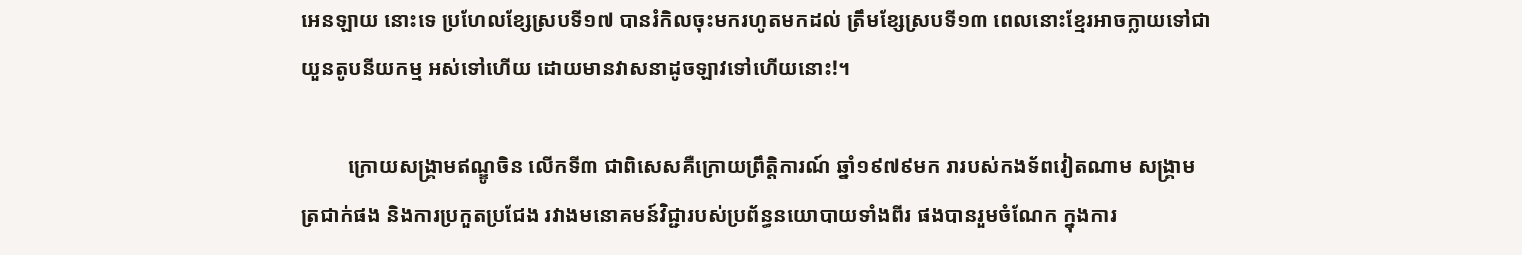អេនឡាយ នោះទេ ប្រហែលខ្សែស្របទី១៧ បានរំកិលចុះមករហូតមកដល់ ត្រឹមខ្សែស្របទី១៣ ពេលនោះខ្មែរអាចក្លាយទៅជាយួនតូបនីយកម្ម អស់ទៅហើយ ដោយមានវាសនាដូចឡាវទៅហើយនោះ!។

         ក្រោយសង្រ្គាមឥណ្ឌូចិន លើកទី៣ ជាពិសេសគឺក្រោយព្រឹត្តិការណ៍ ឆ្នាំ១៩៧៩មក រារបស់កងទ័ពវៀតណាម សង្រ្គាមត្រជាក់ផង និងការប្រកួតប្រជែង រវាងមនោគមន៍វិជ្ជារបស់ប្រព័ន្ធនយោបាយទាំងពីរ ផងបានរួមចំណែក ក្នុងការ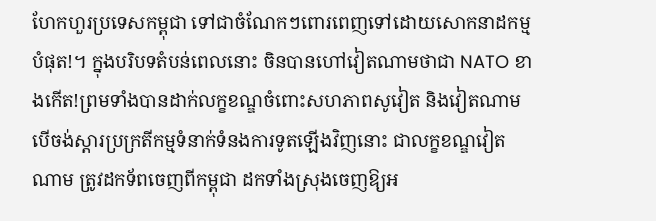ហែកហួរប្រទេសកម្ពុជា ទៅជាចំណែកៗពោរពេញទៅដោយសោកនាដកម្មបំផុត!។ ក្នុងបរិបទតំបន់ពេលនោះ ចិនបានហៅវៀតណាមថាជា NATO ខាងកើត!ព្រមទាំងបានដាក់លក្ខខណ្ឌចំពោះសហភាពសូវៀត និងវៀតណាម បើចង់ស្ដារប្រក្រតីកម្មទំនាក់ទំនងការទូតឡើងវិញនោះ ជាលក្ខខណ្ឌវៀតណាម ត្រូវដកទ័ពចេញពីកម្ពុជា ដកទាំងស្រុងចេញឱ្យអ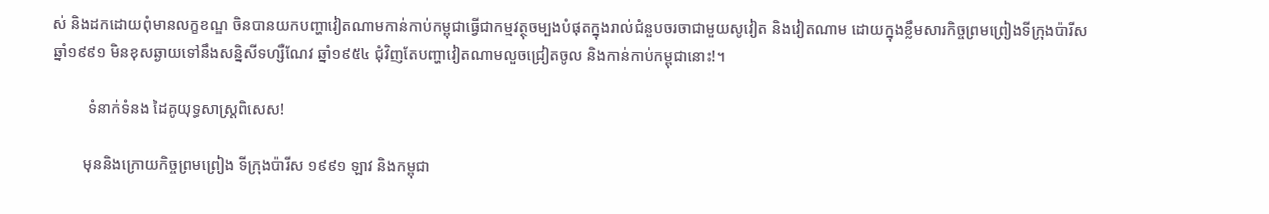ស់ និងដកដោយពុំមានលក្ខខណ្ឌ ចិនបានយកបញ្ហាវៀតណាមកាន់កាប់កម្ពុជាធ្វើជាកម្មវត្ថុចម្បងបំផុតក្នុងរាល់ជំនួបចរចាជាមួយសូវៀត និងវៀតណាម ដោយក្នុងខ្លឹមសារកិច្ចព្រមព្រៀងទីក្រុងប៉ារីស ឆ្នាំ១៩៩១ មិនខុសឆ្ងាយទៅនឹងសន្និសីទហ្សឺណែវ ឆ្នាំ១៩៥៤ ជុំវិញតែបញ្ហាវៀតណាមលួចជ្រៀតចូល និងកាន់កាប់កម្ពុជានោះ!។

         ទំនាក់ទំនង ដៃគូយុទ្ធសាស្រ្តពិសេស!

        មុននិងក្រោយកិច្ចព្រមព្រៀង ទីក្រុងប៉ារីស ១៩៩១ ឡាវ និងកម្ពុជា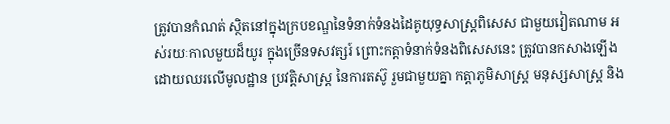ត្រូវបានកំណត់ ស្ថិតនៅក្នុងក្របខណ្ឌនៃទំនាក់ទំនងដៃគូយុទ្ធសាស្រ្តពិសេស ជាមួយវៀតណាម អស់រយៈកាលមួយដ៏យូរ ក្នុងច្រើនទសវត្សរ៍ ព្រោះកត្តាទំនាក់ទំនងពិសេសនេះ ត្រូវបានកសាងឡើង ដោយឈរលើមូលដ្ឋាន ប្រវត្តិសាស្រ្ត នៃការតស៊ូ រួមជាមួយគ្នា កត្តាភូមិសាស្រ្ត មនុស្សសាស្រ្ត និង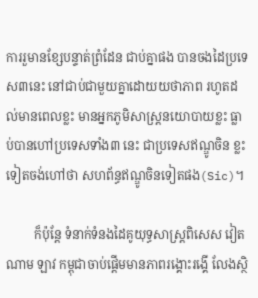ការរួមានខ្សែបន្ទាត់ព្រំដែន ជាប់គ្នាផង បានចងដៃប្រទេស៣នេះ នៅជាប់ជាមួយគ្នាដោយយថាភាព រហូតដល់មានពេលខ្លះ មានអ្នកភូមិសាស្រ្តនយោបាយខ្លះ ធ្លាប់បានហៅប្រទេសទាំង៣ នេះ ជាប្រទេសឥណ្ឌូចិន ខ្លះទៀតចង់ហៅថា សហព័ន្ធឥណ្ឌូចិនទៀតផង(Sic)។

         ក៏ប៉ុន្តែ ទំនាក់ទំនងដៃគូយុទ្ធសាស្រ្តពិសេស វៀតណាម ឡាវ កម្ពុជាចាប់ផ្ដើមមានភាពរង្គោះរង្គើ លែងស្ថិ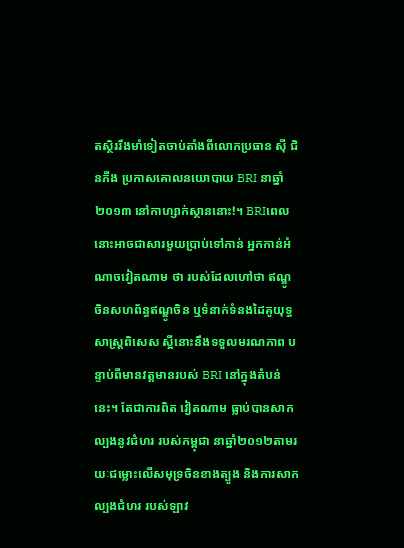តស្ថិររឹងមាំទៀតចាប់តាំងពីលោកប្រធាន ស៊ី ជិនភីង ប្រកាសគោលនយោបាយ BRI នាឆ្នាំ២០១៣ នៅកាហ្សាក់ស្ថាននោះ!។ BRIពេលនោះអាចជាសារមួយប្រាប់ទៅកាន់ អ្នកកាន់អំណាចវៀតណាម ថា របស់ដែលហៅថា ឥណ្ឌូចិនសហព័ន្ធឥណ្ឌូចិន ឬទំនាក់ទំនងដៃគូយុទ្ធសាស្រ្តពិសេស ស្អីនោះនឹងទទួលមរណភាព បន្ទាប់ពីមានវត្តមានរបស់ BRI នៅក្នុងតំបន់នេះ។ តែជាការពិត វៀតណាម ធ្លាប់បានសាកល្បងនូវជំហរ របស់កម្ពុជា នាឆ្នាំ២០១២តាមរយៈជម្លោះលើសមុទ្រចិនខាងត្បូង និងការសាកល្បងជំហរ របស់ឡាវ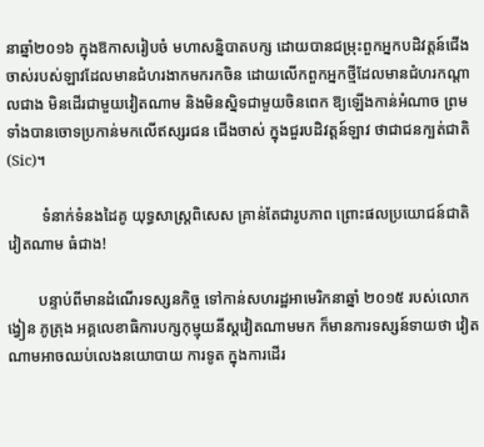នាឆ្នាំ២០១៦ ក្នុងឱកាសរៀបចំ មហាសន្និបាតបក្ស ដោយបានជម្រុះពួកអ្នកបដិវត្តន៍ជើងចាស់របស់ឡាវដែលមានជំហរងាកមករកចិន ដោយលើកពួកអ្នកថ្មីដែលមានជំហរកណ្ដាលជាង មិនដើរជាមួយវៀតណាម និងមិនស្និទជាមួយចិនពេក ឱ្យឡើងកាន់អំណាច ព្រមទាំងបានចោទប្រកាន់មកលើឥស្សរជន ជើងចាស់ ក្នុងជួរបដិវត្តន៍ឡាវ ថាជាជនក្បត់ជាតិ(Sic)។

         ទំនាក់ទំនងដៃគូ យុទ្ធសាស្រ្តពិសេស គ្រាន់តែជារូបភាព ព្រោះផលប្រយោជន៍ជាតិវៀតណាម ធំជាង!

        បន្ទាប់ពីមានដំណើរទស្សនកិច្ច ទៅកាន់សហរដ្ឋអាមេរិកនាឆ្នាំ ២០១៥ របស់លោក ង្វៀន ភូត្រុង អគ្គលេខាធិការបក្សកុម្មុយនីស្តវៀតណាមមក ក៏មានការទស្សន៍ទាយថា វៀតណាមអាចឈប់លេងនយោបាយ ការទូត ក្នុងការដើរ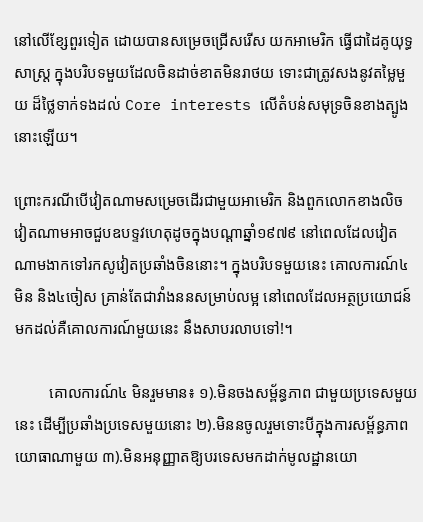នៅលើខ្សែពួរទៀត ដោយបានសម្រេចជ្រើសរើស យកអាមេរិក ធ្វើជាដៃគូយុទ្ធសាស្រ្ត ក្នុងបរិបទមួយដែលចិនដាច់ខាតមិនរាថយ ទោះជាត្រូវសងនូវតម្លៃមួយ ដ៏ថ្លៃទាក់ទងដល់ Core interests លើតំបន់សមុទ្រចិនខាងត្បូងនោះឡើយ។

ព្រោះករណីបើវៀតណាមសម្រេចដើរជាមួយអាមេរិក និងពួកលោកខាងលិច វៀតណាមអាចជួបឧបទ្ទវហេតុដូចក្នុងបណ្ដាឆ្នាំ១៩៧៩ នៅពេលដែលវៀតណាមងាកទៅរកសូវៀតប្រឆាំងចិននោះ។ ក្នុងបរិបទមួយនេះ គោលការណ៍៤មិន និង៤ចៀស គ្រាន់តែជាវាំងននសម្រាប់លម្អ នៅពេលដែលអត្ថប្រយោជន៍ មកដល់គឺគោលការណ៍មួយនេះ នឹងសាបរលាបទៅ!។

         គោលការណ៍៤ មិនរួមមាន៖ ១).មិនចងសម្ព័ន្ធភាព ជាមួយប្រទេសមួយនេះ ដើម្បីប្រឆាំងប្រទេសមួយនោះ ២).មិននចូលរួមទោះបីក្នុងការសម្ព័ន្ធភាពយោធាណាមួយ ៣).មិនអនុញ្ញាតឱ្យបរទេសមកដាក់មូលដ្ឋានយោ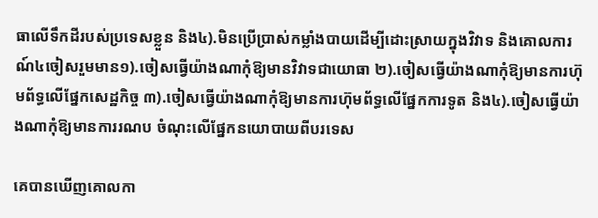ធាលើទឹកដីរបស់ប្រទេសខ្លួន និង៤).មិនប្រើប្រាស់កម្លាំងបាយដើម្បីដោះស្រាយក្នុងវិវាទ និងគោលការណ៍៤ចៀសរួមមាន១).ចៀសធ្វើយ៉ាងណាកុំឱ្យមានវិវាទជាយោធា ២).ចៀសធ្វើយ៉ាងណាកុំឱ្យមានការហ៊ុមព័ទ្ធលើផ្នែកសេដ្ឋកិច្ច ៣).ចៀសធ្វើយ៉ាងណាកុំឱ្យមានការហ៊ុមព័ទ្ធលើផ្នែកការទូត និង៤).ចៀសធ្វើយ៉ាងណាកុំឱ្យមានការរណប ចំណុះលើផ្នែកនយោបាយពីបរទេស

គេបានឃើញគោលកា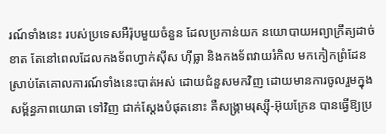រណ៍ទាំងនេះ របស់ប្រទេសអឺរ៉ុបមួយចំនួន ដែលប្រកាន់យក នយោបាយអព្យាក្រឹត្យដាច់ខាត តែនៅពេលដែលកងទ័ពហ្វាក់ស៊ីស ហ៊ីធ្លា និងកងទ័ពវាយរំកិល មកកៀកព្រំដែន ស្រាប់តែគោលការណ៍ទាំងនេះបាត់អស់ ដោយជំនួសមកវិញ ដោយមានការចូលរួមក្នុងសម្ព័ន្ធភាពយោធា ទៅវិញ ជាក់ស្ដែងបំផុតនោះ គឺសង្រ្គាមរុស្ស៊ី-អ៊ុយក្រែន បានធ្វើឱ្យប្រ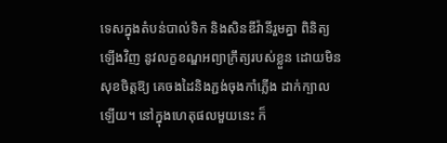ទេសក្នុងតំបន់បាល់ទិក និងសិនឌីវ៉ានីរួមគ្នា ពិនិត្យឡើងវិញ នូវលក្ខខណ្ឌអព្យាក្រឹត្យរបស់ខ្លួន ដោយមិនសុខចិត្តឱ្យ គេចងដៃនិងភ្ជង់ចុងកាំភ្លើង ដាក់ក្បាលឡើយ។ នៅក្នុងហេតុផលមួយនេះ ក៏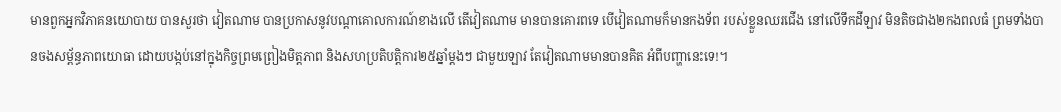មានពួកអ្នកវិភាគនយោបាយ បានសួរថា វៀតណាម បានប្រកាសនូវបណ្ដាគោលការណ៍ខាងលើ តើវៀតណាម មានបានគោរពទេ បើវៀតណាមក៏មានកងទ័ព របស់ខ្លួនឈរជើង នៅលើទឹកដីឡាវ មិនតិចជាង២កងពលធំ ព្រមទាំងបានចងសម្ព័ន្ធភាពយោធា ដោយបង្កប់នៅក្នុងកិច្ចព្រមព្រៀងមិត្តភាព និងសហប្រតិបត្តិការ២៥ឆ្នាំម្ដងៗ ជាមួយឡាវ តែវៀតណាមមានបានគិត អំពីបញ្ហានេះទេ!។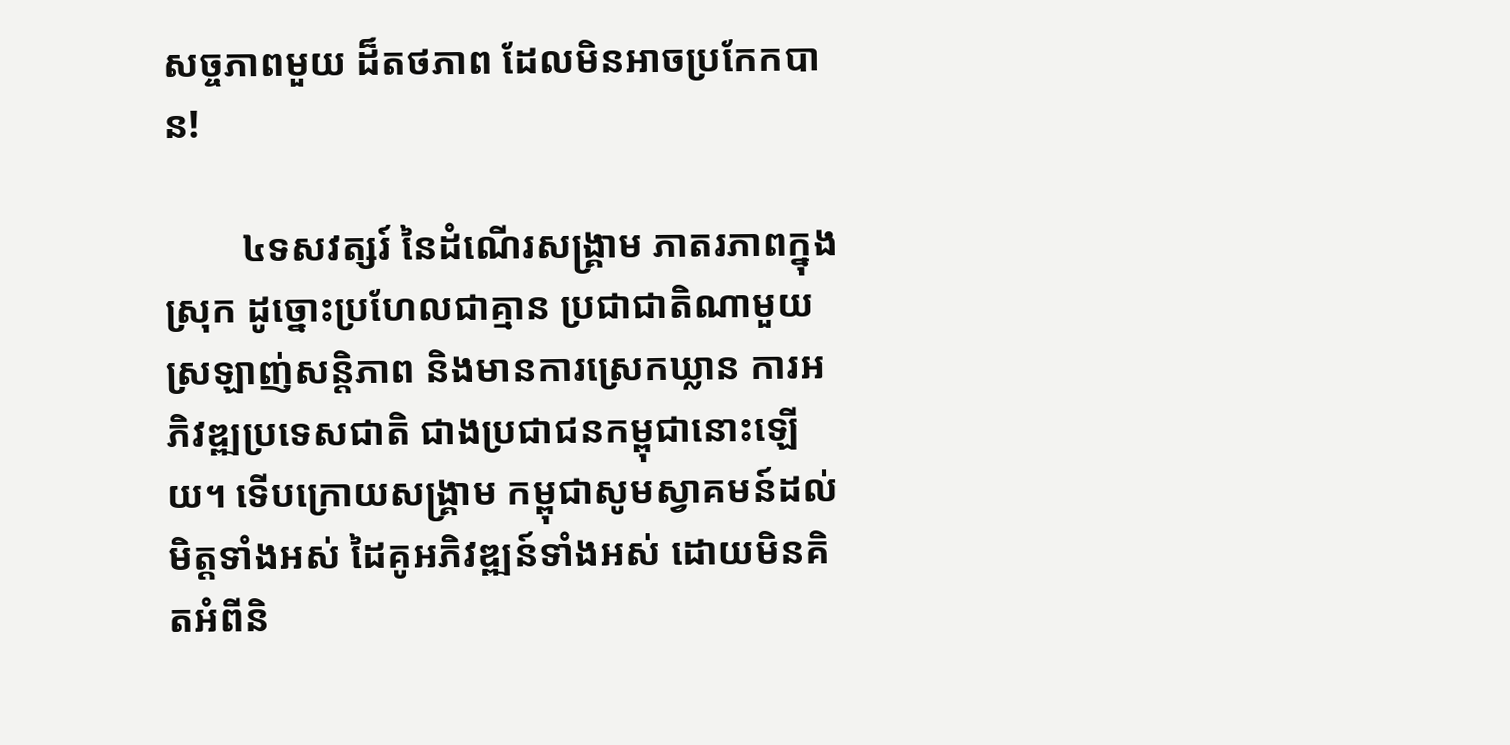សច្ចភាពមួយ ដ៏តថភាព ដែលមិនអាចប្រកែកបាន!

        ៤ទសវត្សរ៍ នៃដំណើរសង្រ្គាម ភាតរភាពក្នុងស្រុក ដូច្នោះប្រហែលជាគ្មាន ប្រជាជាតិណាមួយ ស្រឡាញ់សន្តិភាព និងមានការស្រេកឃ្លាន ការអភិវឌ្ឍប្រទេសជាតិ ជាងប្រជាជនកម្ពុជានោះឡើយ។ ទើបក្រោយសង្រ្គាម កម្ពុជាសូមស្វាគមន៍ដល់មិត្តទាំងអស់ ដៃគូអភិវឌ្ឍន៍ទាំងអស់ ដោយមិនគិតអំពីនិ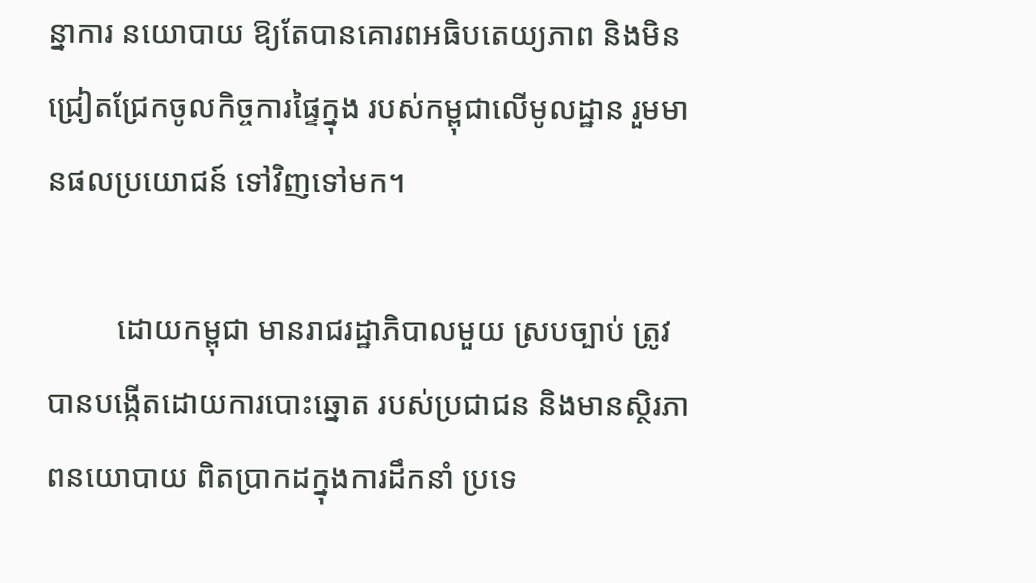ន្នាការ នយោបាយ ឱ្យតែបានគោរពអធិបតេយ្យភាព និងមិនជ្រៀតជ្រែកចូលកិច្ចការផ្ទៃក្នុង របស់កម្ពុជាលើមូលដ្ឋាន រួមមានផលប្រយោជន៍ ទៅវិញទៅមក។

         ដោយកម្ពុជា មានរាជរដ្ឋាភិបាលមួយ ស្របច្បាប់ ត្រូវបានបង្កើតដោយការបោះឆ្នោត របស់ប្រជាជន និងមានស្ថិរភាពនយោបាយ ពិតប្រាកដក្នុងការដឹកនាំ ប្រទេ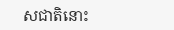សជាតិនោះ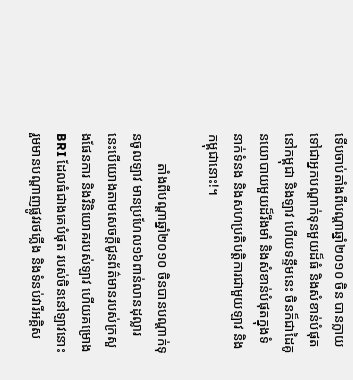ទើបចាប់តាំងពីបណ្ដាឆ្នាំ២០១០ ចិន បានក្លាយទៅជាអ្នកបណ្ដាក់ទុនមួយដ៏ធំ និងសំខាន់បំផុតនៅកម្ពុជា និងឡាវ ហើយទន្ទឹមនេះ ចិនក៏ជាដៃគូនយោបាយមួយដ៏រឹងមាំ និងសំខាន់បំផុតក្នុងទំនាក់ទំនង និងសហប្រតិបត្តិការជាមួយឡាវ និងកម្ពុជានោះ!។

         តាំងពីបណ្ដាឆ្នាំ២០១០ ចិនបានបណ្ដាក់ទុនចូលឡាវ មានប្រហែល១៦ពាន់លានដុល្លារ នេះបើយោងតាមសេចក្ដីជូនព័ត៌មានរបស់ក្រសួងផែនការ និងវិនិយោគរបស់ឡាវ ហើយគម្រោងBRI ដែលធំជាងគេបំផុត របស់ចិននៅឡាវនោះ រួមមានបណ្ដាញផ្លូវរថភ្លើង និងទំនប់វារីអគ្គិស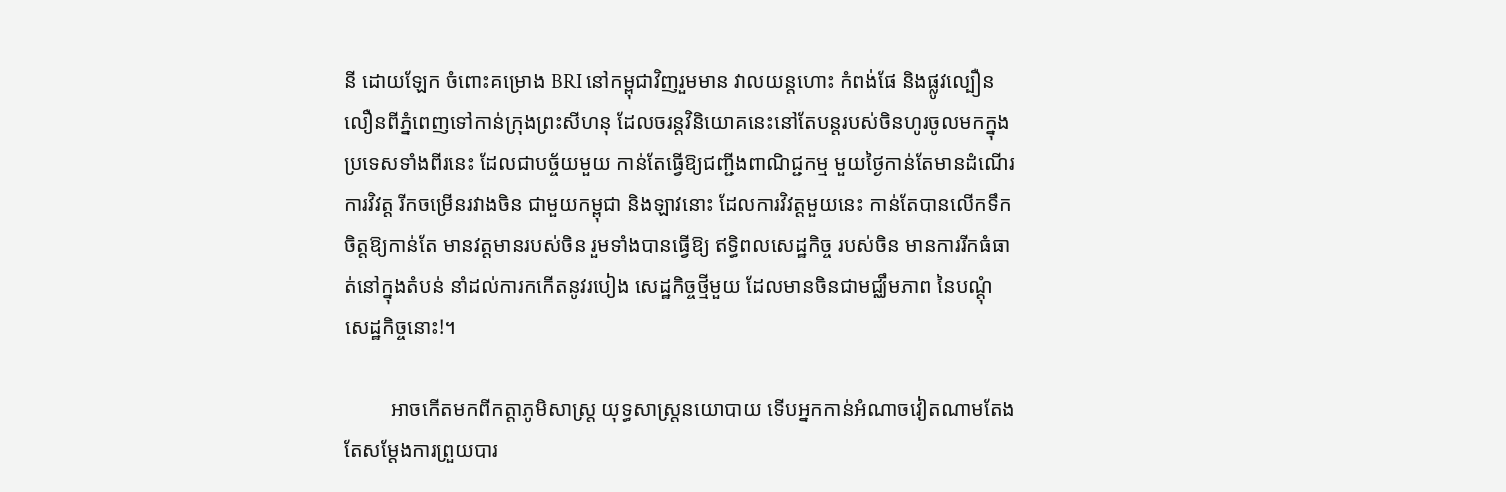នី ដោយឡែក ចំពោះគម្រោង BRI នៅកម្ពុជាវិញរួមមាន វាលយន្តហោះ កំពង់ផែ និងផ្លូវល្បឿនលឿនពីភ្នំពេញទៅកាន់ក្រុងព្រះសីហនុ ដែលចរន្តវិនិយោគនេះនៅតែបន្តរបស់ចិនហូរចូលមកក្នុងប្រទេសទាំងពីរនេះ ដែលជាបច្ច័យមួយ កាន់តែធ្វើឱ្យជញ្ជីងពាណិជ្ជកម្ម មួយថ្ងៃកាន់តែមានដំណើរការវិវត្ត រីកចម្រើនរវាងចិន ជាមួយកម្ពុជា និងឡាវនោះ ដែលការវិវត្តមួយនេះ កាន់តែបានលើកទឹកចិត្តឱ្យកាន់តែ មានវត្តមានរបស់ចិន រួមទាំងបានធ្វើឱ្យ ឥទ្ធិពលសេដ្ឋកិច្ច របស់ចិន មានការរីកធំធាត់នៅក្នុងតំបន់ នាំដល់ការកកើតនូវរបៀង សេដ្ឋកិច្ចថ្មីមួយ ដែលមានចិនជាមជ្ឈឹមភាព នៃបណ្ដុំ សេដ្ឋកិច្ចនោះ!។

         អាចកើតមកពីកត្តាភូមិសាស្រ្ត យុទ្ធសាស្រ្តនយោបាយ ទើបអ្នកកាន់អំណាចវៀតណាមតែងតែសម្ដែងការព្រួយបារ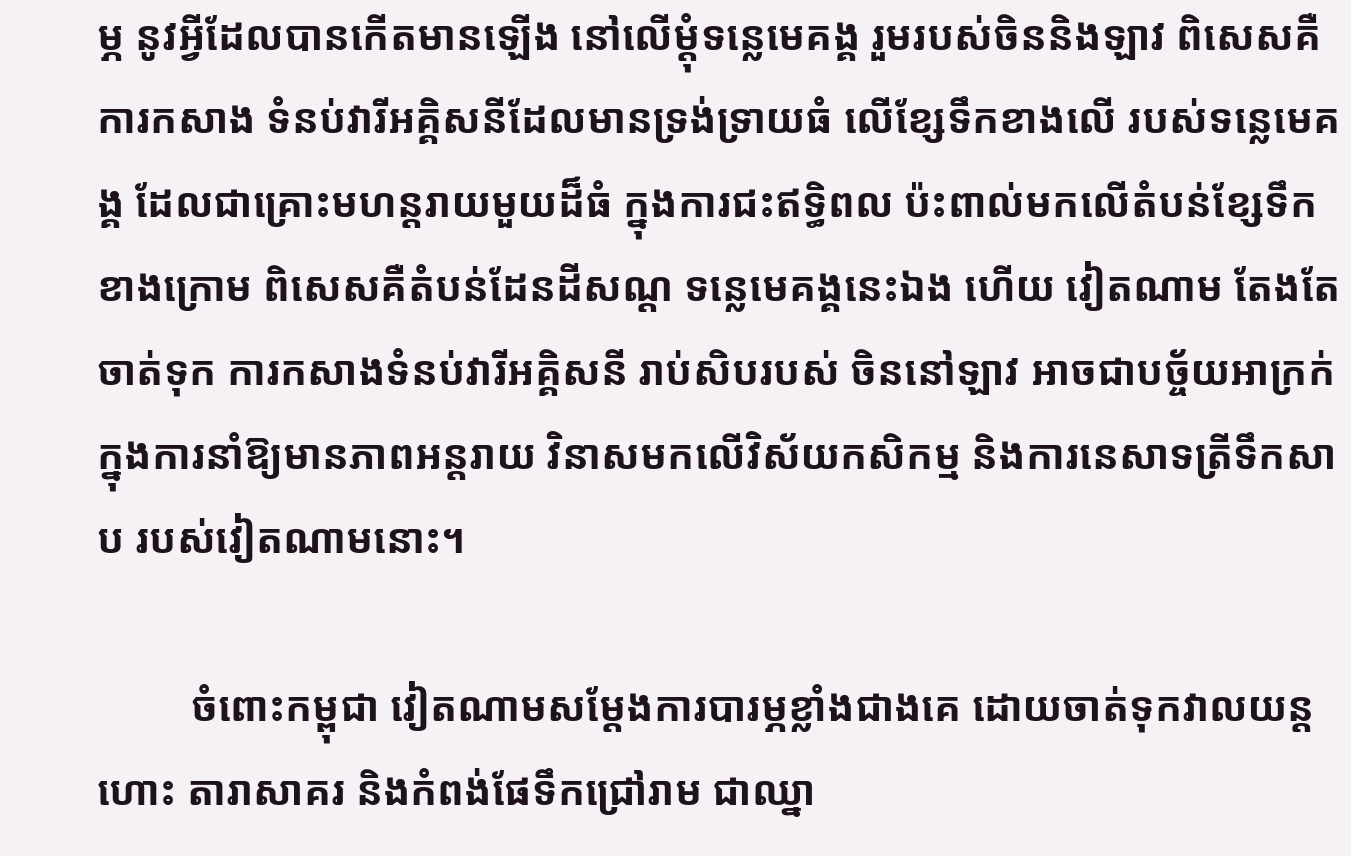ម្ភ នូវអ្វីដែលបានកើតមានឡើង នៅលើម្ដុំទន្លេមេគង្គ រួមរបស់ចិននិងឡាវ ពិសេសគឺការកសាង ទំនប់វារីអគ្គិសនីដែលមានទ្រង់ទ្រាយធំ លើខ្សែទឹកខាងលើ របស់ទន្លេមេគង្គ ដែលជាគ្រោះមហន្តរាយមួយដ៏ធំ ក្នុងការជះឥទ្ធិពល ប៉ះពាល់មកលើតំបន់ខ្សែទឹក ខាងក្រោម ពិសេសគឺតំបន់ដែនដីសណ្ដ ទន្លេមេគង្គនេះឯង ហើយ វៀតណាម តែងតែចាត់ទុក ការកសាងទំនប់វារីអគ្គិសនី រាប់សិបរបស់ ចិននៅឡាវ អាចជាបច្ច័យអាក្រក់ ក្នុងការនាំឱ្យមានភាពអន្តរាយ វិនាសមកលើវិស័យកសិកម្ម និងការនេសាទត្រីទឹកសាប របស់វៀតណាមនោះ។

         ចំពោះកម្ពុជា វៀតណាមសម្ដែងការបារម្ភខ្លាំងជាងគេ ដោយចាត់ទុកវាលយន្តហោះ តារាសាគរ និងកំពង់ផែទឹកជ្រៅរាម ជាឈ្នា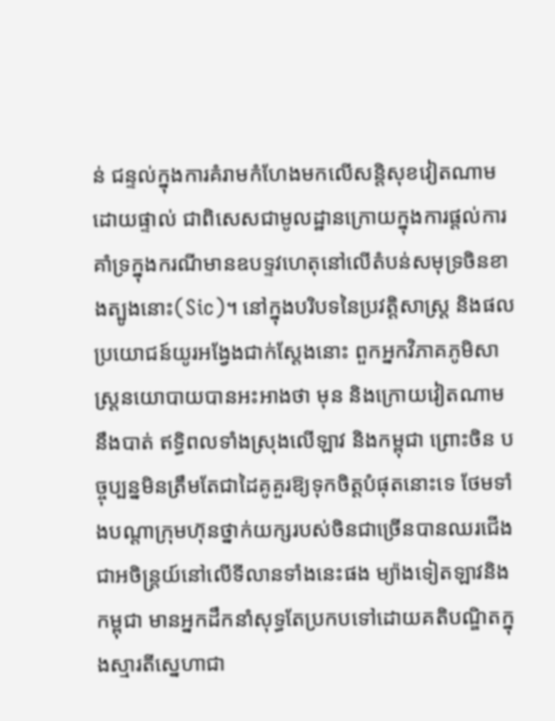ន់ ជន្ទល់ក្នុងការគំរាមកំហែងមកលើសន្តិសុខវៀតណាមដោយផ្ទាល់ ជាពិសេសជាមូលដ្ឋានក្រោយក្នុងការផ្ដល់ការគាំទ្រក្នុងករណីមានឧបទ្ទវហេតុនៅលើតំបន់សមុទ្រចិនខាងត្បូងនោះ(Sic)។ នៅក្នុងបរិបទនៃប្រវត្តិសាស្រ្ត និងផលប្រយោជន៍យូរអង្វែងជាក់ស្ដែងនោះ ពួកអ្នកវិភាគភូមិសាស្រ្តនយោបាយបានអះអាងថា មុន និងក្រោយវៀតណាមនឹងបាត់ ឥទ្ធិពលទាំងស្រុងលើឡាវ និងកម្ពុជា ព្រោះចិន បច្ចុប្បន្នមិនត្រឹមតែជាដៃគូគួរឱ្យទុកចិត្តបំផុតនោះទេ ថែមទាំងបណ្ដាក្រុមហ៊ុនថ្នាក់យក្សរបស់ចិនជាច្រើនបានឈរជើងជាអចិន្ត្រយ៍នៅលើទីលានទាំងនេះផង ម្យ៉ាងទៀតឡាវនិងកម្ពុជា មានអ្នកដឹកនាំសុទ្ធតែប្រកបទៅដោយគតិបណ្ឌិតក្នុងស្មារតីស្នេហាជា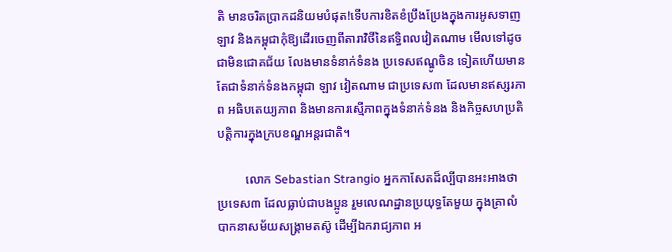តិ មានចរិតប្រាកដនិយមបំផុត!ទើបការខិតខំប្រឹងប្រែងក្នុងការអូសទាញឡាវ និងកម្ពុជាកុំឱ្យដើរចេញពីតារាវិថីនៃឥទ្ធិពលវៀតណាម មើលទៅដូចជាមិនជោគជ័យ លែងមានទំនាក់ទំនង ប្រទេសឥណ្ឌូចិន ទៀតហើយមានតែជាទំនាក់ទំនងកម្ពុជា ឡាវ វៀតណាម ជាប្រទេស៣ ដែលមានឥស្សរភាព អធិបតេយ្យភាព និងមានការស្មើភាពក្នុងទំនាក់ទំនង និងកិច្ចសហប្រតិបត្តិការក្នុងក្របខណ្ឌអន្តរជាតិ។

         លោក Sebastian Strangio អ្នកកាសែតដ៏ល្បីបានអះអាងថា ប្រទេស៣ ដែលធ្លាប់ជាបងប្អូន រួមលេណដ្ឋានប្រយុទ្ធតែមួយ ក្នុងគ្រាលំបាកនាសម័យសង្រ្គាមតស៊ូ ដើម្បីឯករាជ្យភាព អ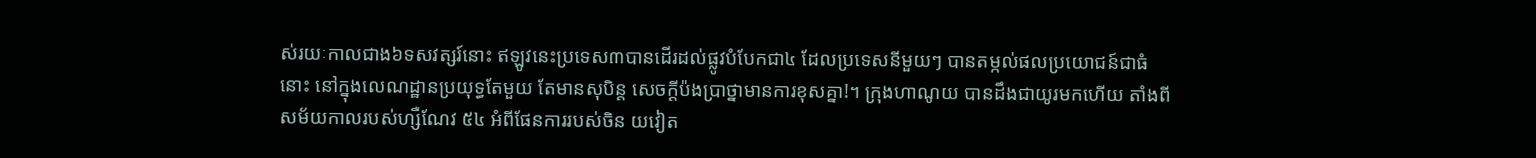ស់រយៈកាលជាង៦ទសវត្សរ៍នោះ ឥឡូវនេះប្រទេស៣បានដើរដល់ផ្លូវបំបែកជា៤ ដែលប្រទេសនីមួយៗ បានតម្កល់ផលប្រយោជន៍ជាធំនោះ នៅក្នុងលេណដ្ឋានប្រយុទ្ធតែមួយ តែមានសុបិន្ត សេចក្ដីប៉ងប្រាថ្នាមានការខុសគ្នា!។ ក្រុងហាណូយ បានដឹងជាយូរមកហើយ តាំងពីសម័យកាលរបស់ហ្សឺណែវ ៥៤ អំពីផែនការរបស់ចិន យវៀត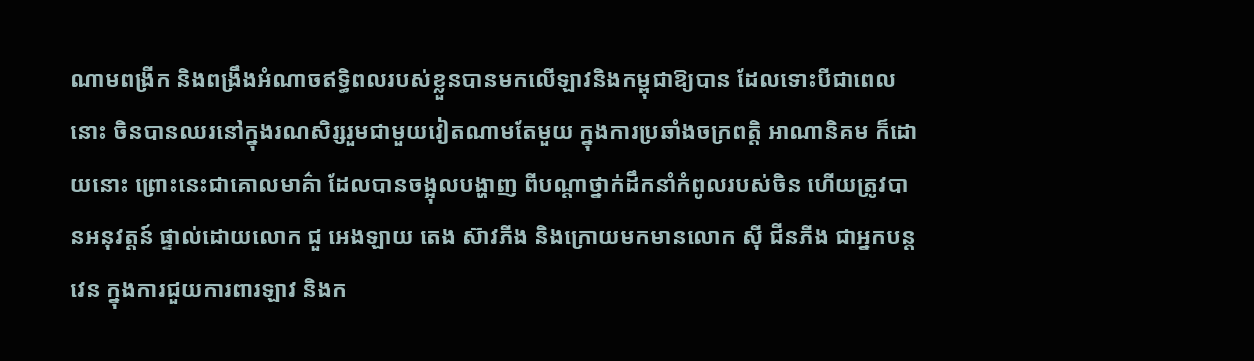ណាមពង្រីក និងពង្រឹងអំណាចឥទ្ធិពលរបស់ខ្លួនបានមកលើឡាវនិងកម្ពុជាឱ្យបាន ដែលទោះបីជាពេលនោះ ចិនបានឈរនៅក្នុងរណសិរ្សរួមជាមួយវៀតណាមតែមួយ ក្នុងការប្រឆាំងចក្រពត្តិ អាណានិគម ក៏ដោយនោះ ព្រោះនេះជាគោលមាគ៌ា ដែលបានចង្អុលបង្ហាញ ពីបណ្ដាថ្នាក់ដឹកនាំកំពូលរបស់ចិន ហើយត្រូវបានអនុវត្តន៍ ផ្ទាល់ដោយលោក ជួ អេងឡាយ តេង ស៊ាវភីង និងក្រោយមកមានលោក ស៊ី ជីនភីង ជាអ្នកបន្តវេន ក្នុងការជួយការពារឡាវ និងក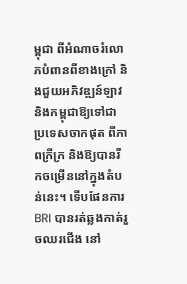ម្ពុជា ពីអំណាចរំលោភបំពានពីខាងក្រៅ និងជួយអភិវឌ្ឍន៍ឡាវ និងកម្ពុជាឱ្យទៅជាប្រទេសចាកផុត ពីភាពក្រីក្រ និងឱ្យបានរីកចម្រើននៅក្នុងតំបន់នេះ។ ទើបផែនការ BRI បានរត់ឆ្លងកាត់រួចឈរជើង នៅ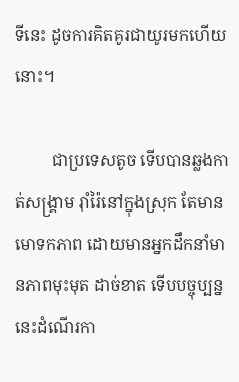ទីនេះ ដូចការគិតគូរជាយូរមកហើយនោះ។

         ជាប្រទេសតូច ទើបបានឆ្លងកាត់សង្រ្គាម រ៉ាំរ៉ៃនៅក្នុងស្រុក តែមានមោទកភាព ដោយមានអ្នកដឹកនាំមានភាពមុះមុត ដាច់ខាត ទើបបច្ចុប្បន្ននេះដំណើរកា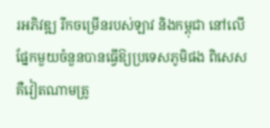រអភិវឌ្ឍ រីកចម្រើនរបស់ឡាវ និងកម្ពុជា នៅលើផ្នែកមួយចំនួនបានធ្វើឱ្យប្រទេសភូមិផង ពិសេសគឺវៀតណាមត្រូ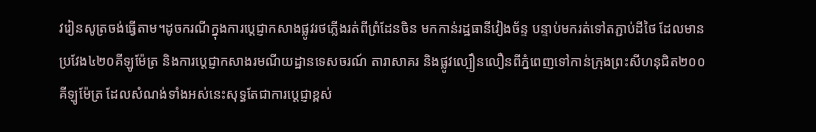វរៀនសូត្រចង់ធ្វើតាម។ដូចករណីក្នុងការប្ដេជ្ញាកសាងផ្លូវរថភ្លើងរត់ពីព្រំដែនចិន មកកាន់រដ្ឋធានីវៀងច័ន្ទ បន្ទាប់មករត់ទៅតភ្ជាប់ដីថៃ ដែលមានប្រវែង៤២០គីឡូម៉ែត្រ និងការប្ដេជ្ញាកសាងរមណីយដ្ឋានទេសចរណ៍ តារាសាគរ និងផ្លូវល្បឿនលឿនពីភ្នំពេញទៅកាន់ក្រុងព្រះសីហនុជិត២០០គីឡូម៉ែត្រ ដែលសំណង់ទាំងអស់នេះសុទ្ធតែជាការប្ដេជ្ញាខ្ពស់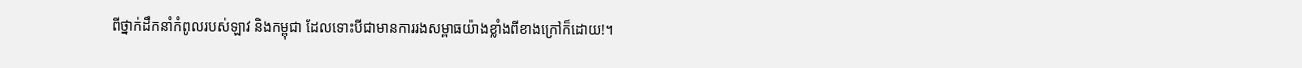ពីថ្នាក់ដឹកនាំកំពូលរបស់ឡាវ និងកម្ពុជា ដែលទោះបីជាមានការរងសម្ពាធយ៉ាងខ្លាំងពីខាងក្រៅក៏ដោយ!។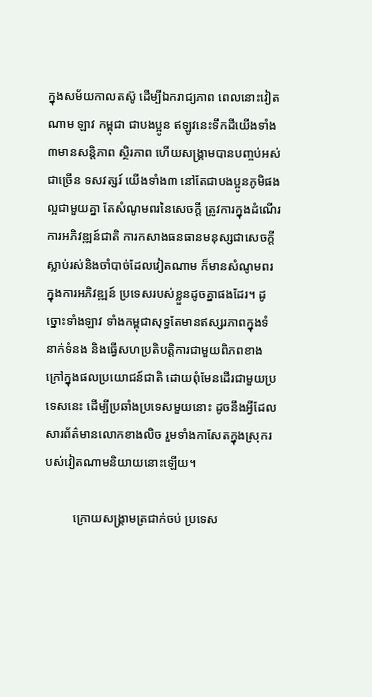ក្នុងសម័យកាលតស៊ូ ដើម្បីឯករាជ្យភាព ពេលនោះវៀតណាម ឡាវ កម្ពុជា ជាបងប្អូន ឥឡូវនេះទឹកដីយើងទាំង៣មានសន្តិភាព ស្ថិរភាព ហើយសង្រ្គាមបានបញ្ចប់អស់ជាច្រើន ទសវត្សរ៍ យើងទាំង៣ នៅតែជាបងប្អូនភូមិផងល្អជាមួយគ្នា តែសំណូមពរនៃសេចក្ដី ត្រូវការក្នុងដំណើរការអភិវឌ្ឍន៍ជាតិ ការកសាងធនធានមនុស្សជាសេចក្ដីស្លាប់រស់និងចាំបាច់ដែលវៀតណាម ក៏មានសំណូមពរក្នុងការអភិវឌ្ឍន៍ ប្រទេសរបស់ខ្លួនដូចគ្នាផងដែរ។ ដូច្នោះទាំងឡាវ ទាំងកម្ពុជាសុទ្ធតែមានឥស្សរភាពក្នុងទំនាក់ទំនង និងធ្វើសហប្រតិបត្តិការជាមួយពិភពខាងក្រៅក្នុងផលប្រយោជន៍ជាតិ ដោយពុំមែនដើរជាមួយប្រទេសនេះ ដើម្បីប្រឆាំងប្រទេសមួយនោះ ដូចនឹងអ្វីដែលសារព័ត៌មានលោកខាងលិច រួមទាំងកាសែតក្នុងស្រុករបស់វៀតណាមនិយាយនោះឡើយ។

         ក្រោយសង្រ្គាមត្រជាក់ចប់ ប្រទេស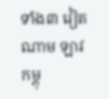ទាំង៣ វៀតណាម ឡាវ កម្ពុ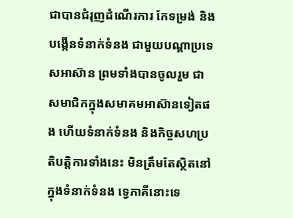ជាបានជំរុញដំណើរការ កែទម្រង់ និងបង្កើនទំនាក់ទំនង ជាមួយបណ្ដាប្រទេសអាស៊ាន ព្រមទាំងបានចូលរួម ជាសមាជិកក្នុងសមាគមអាស៊ានទៀតផង ហើយទំនាក់ទំនង និងកិច្ចសហប្រតិបត្តិការទាំងនេះ មិនត្រឹមតែស្ថិតនៅក្នុងទំនាក់ទំនង ទ្វេភាគីនោះទេ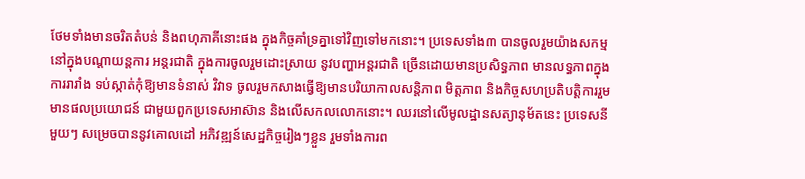ថែមទាំងមានចរិតតំបន់ និងពហុភាគីនោះផង ក្នុងកិច្ចគាំទ្រគ្នាទៅវិញទៅមកនោះ។ ប្រទេសទាំង៣ បានចូលរួមយ៉ាងសកម្មនៅក្នុងបណ្ដាយន្តការ អន្តរជាតិ ក្នុងការចូលរួមដោះស្រាយ នូវបញ្ហាអន្តរជាតិ ច្រើនដោយមានប្រសិទ្ធភាព មានលទ្ធភាពក្នុងការរារាំង ទប់ស្កាត់កុំឱ្យមានទំនាស់ វិវាទ ចូលរួមកសាងធ្វើឱ្យមានបរិយាកាលសន្តិភាព មិត្តភាព និងកិច្ចសហប្រតិបត្តិការរួម មានផលប្រយោជន៍ ជាមួយពួកប្រទេសអាស៊ាន និងលើសកលលោកនោះ។ ឈរនៅលើមូលដ្ឋានសត្យានុម័តនេះ ប្រទេសនីមួយៗ សម្រេចបាននូវគោលដៅ អភិវឌ្ឍន៍សេដ្ឋកិច្ចរៀងៗខ្លួន រួមទាំងការព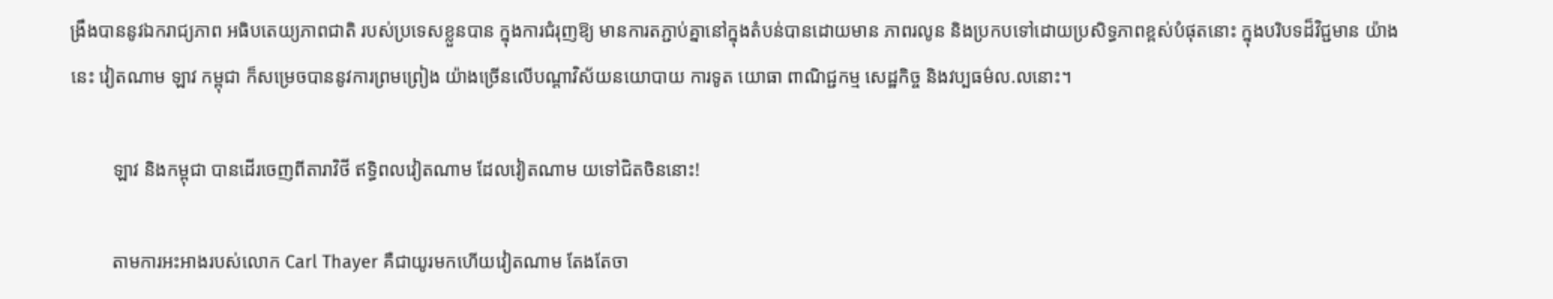ង្រឹងបាននូវឯករាជ្យភាព អធិបតេយ្យភាពជាតិ របស់ប្រទេសខ្លួនបាន ក្នុងការជំរុញឱ្យ មានការតភ្ជាប់គ្នានៅក្នុងតំបន់បានដោយមាន ភាពរលូន និងប្រកបទៅដោយប្រសិទ្ធភាពខ្ពស់បំផុតនោះ ក្នុងបរិបទដ៏វិជ្ជមាន យ៉ាងនេះ វៀតណាម ឡាវ កម្ពុជា ក៏សម្រេចបាននូវការព្រមព្រៀង យ៉ាងច្រើនលើបណ្ដាវិស័យនយោបាយ ការទូត យោធា ពាណិជ្ជកម្ម សេដ្ឋកិច្ច និងវប្បធម៌ល.លនោះ។

         ឡាវ និងកម្ពុជា បានដើរចេញពីតារាវិថី ឥទ្ធិពលវៀតណាម ដែលវៀតណាម យទៅជិតចិននោះ!

         តាមការអះអាងរបស់លោក Carl Thayer គឺជាយូរមកហើយវៀតណាម តែងតែចា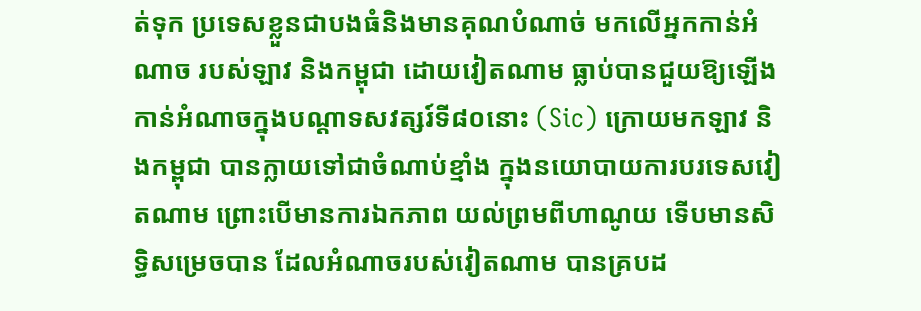ត់ទុក ប្រទេសខ្លួនជាបងធំនិងមានគុណបំណាច់ មកលើអ្នកកាន់អំណាច របស់ឡាវ និងកម្ពុជា ដោយវៀតណាម ធ្លាប់បានជួយឱ្យឡើងកាន់អំណាចក្នុងបណ្ដាទសវត្សរ៍ទី៨០នោះ (Sic) ក្រោយមកឡាវ និងកម្ពុជា បានក្លាយទៅជាចំណាប់ខ្មាំង ក្នុងនយោបាយការបរទេសវៀតណាម ព្រោះបើមានការឯកភាព យល់ព្រមពីហាណូយ ទើបមានសិទ្ធិសម្រេចបាន ដែលអំណាចរបស់វៀតណាម បានគ្របដ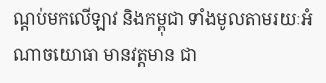ណ្ដប់មកលើឡាវ និងកម្ពុជា ទាំងមូលតាមរយៈអំណាចយោធា មានវត្តមាន ជា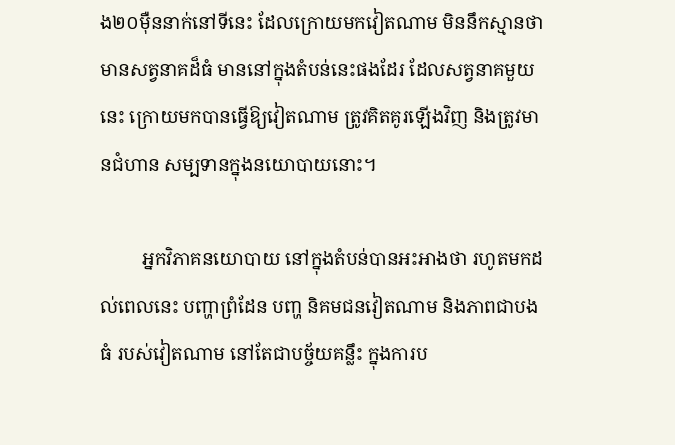ង២០ម៉ឺននាក់នៅទីនេះ ដែលក្រោយមកវៀតណាម មិននឹកស្មានថាមានសត្វនាគដ៏ធំ មាននៅក្នុងតំបន់នេះផងដែរ ដែលសត្វនាគមួយនេះ ក្រោយមកបានធ្វើឱ្យវៀតណាម ត្រូវគិតគូរឡើងវិញ និងត្រូវមានជំហាន សម្បទានក្នុងនយោបាយនោះ។

         អ្នកវិភាគនយោបាយ នៅក្នុងតំបន់បានអះអាងថា រហូតមកដល់ពេលនេះ បញ្ហាព្រំដែន បញ្ហ និគមជនវៀតណាម និងភាពជាបងធំ របស់វៀតណាម នៅតែជាបច្ច័យគន្លឹះ ក្នុងការប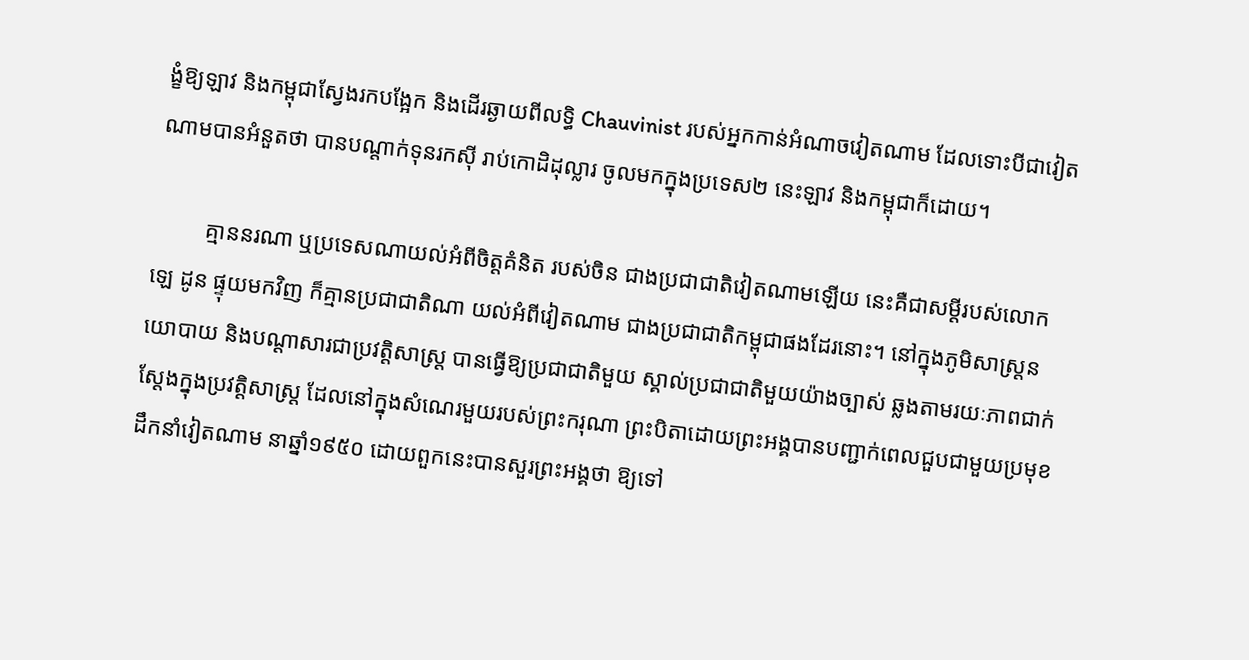ង្ខំឱ្យឡាវ និងកម្ពុជាស្វែងរកបង្អែក និងដើរឆ្ងាយពីលទ្ធិ Chauvinist របស់អ្នកកាន់អំណាចវៀតណាម ដែលទោះបីជាវៀតណាមបានអំនួតថា បានបណ្ដាក់ទុនរកស៊ី រាប់កោដិដុល្លារ ចូលមកក្នុងប្រទេស២ នេះឡាវ និងកម្ពុជាក៏ដោយ។

         គ្មាននរណា ឬប្រទេសណាយល់អំពីចិត្តគំនិត របស់ចិន ជាងប្រជាជាតិវៀតណាមឡើយ នេះគឺជាសម្ដីរបស់លោក ឡេ ដូន ផ្ទុយមកវិញ ក៏គ្មានប្រជាជាតិណា យល់អំពីវៀតណាម ជាងប្រជាជាតិកម្ពុជាផងដែរនោះ។ នៅក្នុងភូមិសាស្រ្តនយោបាយ និងបណ្ដាសារជាប្រវតិ្តសាស្រ្ត បានធ្វើឱ្យប្រជាជាតិមួយ ស្គាល់ប្រជាជាតិមួយយ៉ាងច្បាស់ ឆ្លងតាមរយៈភាពជាក់ស្ដែងក្នុងប្រវត្តិសាស្រ្ត ដែលនៅក្នុងសំណេរមួយរបស់ព្រះករុណា ព្រះបិតាដោយព្រះអង្គបានបញ្ជាក់ពេលជួបជាមួយប្រមុខ ដឹកនាំវៀតណាម នាឆ្នាំ១៩៥០ ដោយពួកនេះបានសួរព្រះអង្គថា ឱ្យទៅ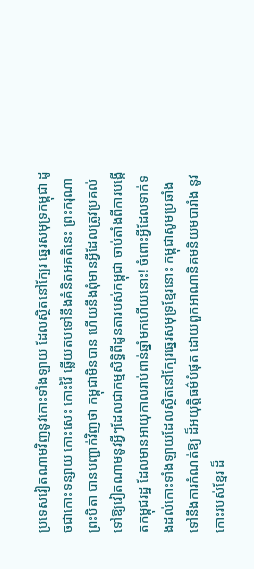ប្រទេសវៀតណាមវិញនូវកោះទាំងឡាយ ដែលស្ថិតនៅក្បែរ ឆ្នេរសមុទ្រកម្ពុជា ដូចជាកោះទន្សាយ កោះសេះ កោះវ៉ៃ ឆ្លើយតបទៅនឹងគំនិតអគតិនេះ ព្រះករុណាព្រះបិតា បានបញ្ជាក់វិញថា កម្ពុជាមិនបាន ហើយនឹងពុំមានអ្វីដែលត្រូវប្រគល់ទៅឱ្យវៀតណាមនូវអ្វីៗដែលជាកម្មសិទ្ធិពីដូនតារបស់កម្ពុជា ចាប់តាំងពីការបង្កើតកម្ពុជរដ្ឋ ដែលមានអាយុកាលរាប់ពាន់ឆ្នាំមកហើយនោះ! ចំពោះអ្វីដែលទាក់ទងដល់កោះទាំងឡាយដែលស្ថិតនៅក្បែរឆ្នេរសមុទ្រខ្មែរនោះ កម្ពុជាសូមប្រឆាំងទៅនឹងការកំណត់ឱ្យ ដ៏អយុត្តិធម៌បំផុត ដោយពួកអាណានិគមនិយមបារាំង នូវកោះរបស់ខ្មែរ ដ៏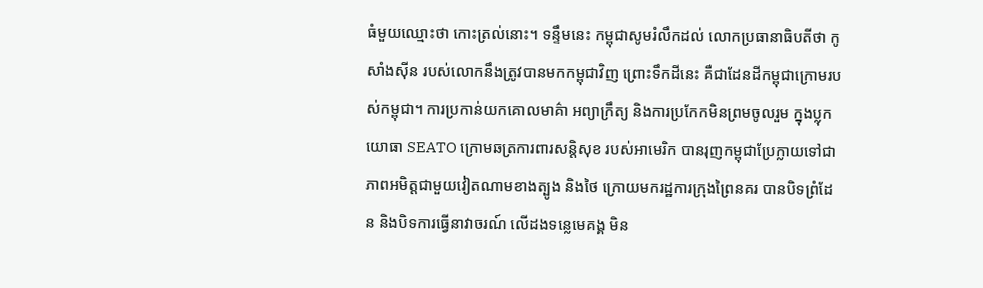ធំមួយឈ្មោះថា កោះត្រល់នោះ។ ទន្ទឹមនេះ កម្ពុជាសូមរំលឹកដល់ លោកប្រធានាធិបតីថា កូសាំងស៊ីន របស់លោកនឹងត្រូវបានមកកម្ពុជាវិញ ព្រោះទឹកដីនេះ គឺជាដែនដីកម្ពុជាក្រោមរបស់កម្ពុជា។ ការប្រកាន់យកគោលមាគ៌ា អព្យាក្រឹត្យ និងការប្រកែកមិនព្រមចូលរួម ក្នុងប្លុកយោធា SEATO ក្រោមឆត្រការពារសន្តិសុខ របស់អាមេរិក បានរុញកម្ពុជាប្រែក្លាយទៅជា ភាពអមិត្តជាមួយវៀតណាមខាងត្បូង និងថៃ ក្រោយមករដ្ឋការក្រុងព្រៃនគរ បានបិទព្រំដែន និងបិទការធ្វើនាវាចរណ៍ លើដងទន្លេមេគង្គ មិន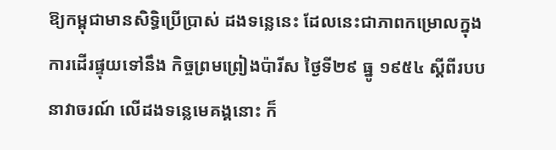ឱ្យកម្ពុជាមានសិទ្ធិប្រើប្រាស់ ដងទន្លេនេះ ដែលនេះជាភាពកម្រោលក្នុងការដើរផ្ទុយទៅនឹង កិច្ចព្រមព្រៀងប៉ារីស ថ្ងៃទី២៩ ធ្នូ ១៩៥៤ ស្ដីពីរបបនាវាចរណ៍ លើដងទន្លេមេគង្គនោះ ក៏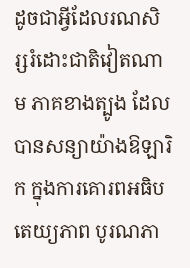ដូចជាអ្វីដែលរណសិរ្សរំដោះជាតិវៀតណាម ភាគខាងត្បូង ដែលបានសន្យាយ៉ាងឱឡារិក ក្នុងការគោរពអធិបតេយ្យភាព បូរណភា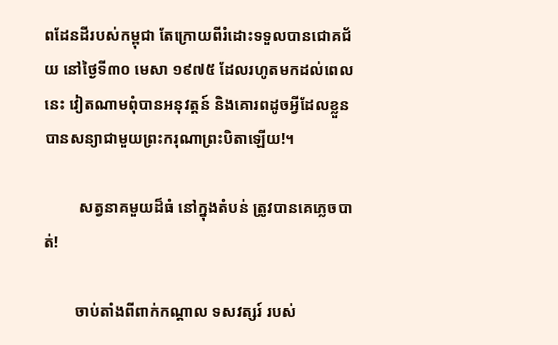ពដែនដីរបស់កម្ពុជា តែក្រោយពីរំដោះទទួលបានជោគជ័យ នៅថ្ងៃទី៣០ មេសា ១៩៧៥ ដែលរហូតមកដល់ពេលនេះ វៀតណាមពុំបានអនុវត្តន៍ និងគោរពដូចអ្វីដែលខ្លួន បានសន្យាជាមួយព្រះករុណាព្រះបិតាឡើយ!។

         សត្វនាគមួយដ៏ធំ នៅក្នុងតំបន់ ត្រូវបានគេភ្លេចបាត់!

        ចាប់តាំងពីពាក់កណ្ដាល ទសវត្សរ៍ របស់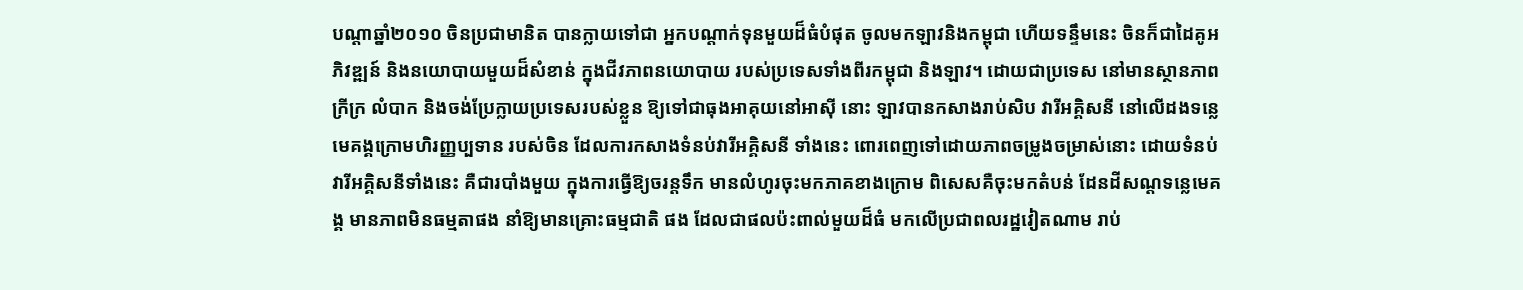បណ្ដាឆ្នាំ២០១០ ចិនប្រជាមានិត បានក្លាយទៅជា អ្នកបណ្ដាក់ទុនមួយដ៏ធំបំផុត ចូលមកឡាវនិងកម្ពុជា ហើយទន្ទឹមនេះ ចិនក៏ជាដៃគូអភិវឌ្ឍន៍ និងនយោបាយមួយដ៏សំខាន់ ក្នុងជីវភាពនយោបាយ របស់ប្រទេសទាំងពីរកម្ពុជា និងឡាវ។ ដោយជាប្រទេស នៅមានស្ថានភាពក្រីក្រ លំបាក និងចង់ប្រែក្លាយប្រទេសរបស់ខ្លួន ឱ្យទៅជាធុងអាគុយនៅអាស៊ី នោះ ឡាវបានកសាងរាប់សិប វារីអគ្គិសនី នៅលើដងទន្លេមេគង្គក្រោមហិរញ្ញប្បទាន របស់ចិន ដែលការកសាងទំនប់វារីអគ្គិសនី ទាំងនេះ ពោរពេញទៅដោយភាពចម្រូងចម្រាស់នោះ ដោយទំនប់វារីអគ្គិសនីទាំងនេះ គឺជារបាំងមួយ ក្នុងការធ្វើឱ្យចរន្តទឹក មានលំហូរចុះមកភាគខាងក្រោម ពិសេសគឺចុះមកតំបន់ ដែនដីសណ្ដទន្លេមេគង្គ មានភាពមិនធម្មតាផង នាំឱ្យមានគ្រោះធម្មជាតិ ផង ដែលជាផលប៉ះពាល់មួយដ៏ធំ មកលើប្រជាពលរដ្ឋវៀតណាម រាប់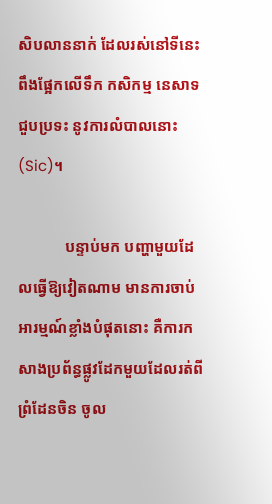សិបលាននាក់ ដែលរស់នៅទីនេះ ពឹងផ្អែកលើទឹក កសិកម្ម នេសាទជួបប្រទះ នូវការលំបាលនោះ(Sic)។

            បន្ទាប់មក បញ្ហាមួយដែលធ្វើឱ្យវៀតណាម មានការចាប់អារម្មណ៍ខ្លាំងបំផុតនោះ គឺការកសាងប្រព័ន្ធផ្លូវដែកមួយដែលរត់ពីព្រំដែនចិន ចូល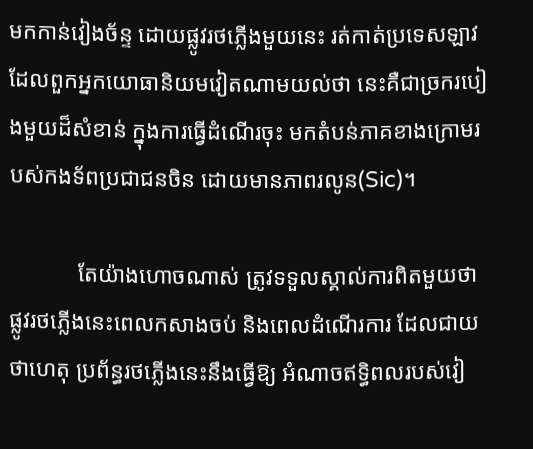មកកាន់វៀងច័ន្ទ ដោយផ្លូវរថភ្លើងមួយនេះ រត់កាត់ប្រទេសឡាវ ដែលពួកអ្នកយោធានិយមវៀតណាមយល់ថា នេះគឺជាច្រករបៀងមួយដ៏សំខាន់ ក្នុងការធ្វើដំណើរចុះ មកតំបន់ភាគខាងក្រោមរបស់កងទ័ពប្រជាជនចិន ដោយមានភាពរលូន(Sic)។

            តែយ៉ាងហោចណាស់ ត្រូវទទួលស្គាល់ការពិតមួយថា ផ្លូវរថភ្លើងនេះពេលកសាងចប់ និងពេលដំណើរការ ដែលជាយថាហេតុ ប្រព័ន្ធរថភ្លើងនេះនឹងធ្វើឱ្យ អំណាចឥទ្ធិពលរបស់វៀ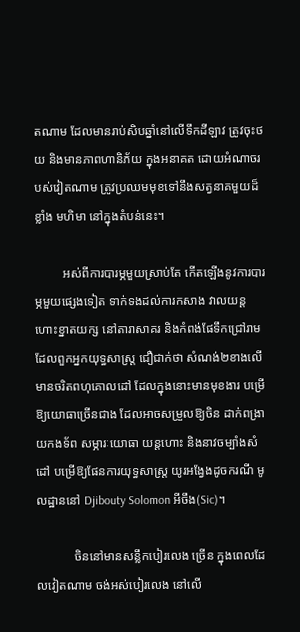តណាម ដែលមានរាប់សិបឆ្នាំនៅលើទឹកដីឡាវ ត្រូវចុះថយ និងមានភាពហានិភ័យ ក្នុងអនាគត ដោយអំណាចរបស់វៀតណាម ត្រូវប្រឈមមុខទៅនឹងសត្វនាគមួយដ៏ខ្លាំង មហិមា នៅក្នុងតំបន់នេះ។

         អស់ពីការបារម្ភមួយស្រាប់តែ កើតឡើងនូវការបារម្ភមួយផ្សេងទៀត ទាក់ទងដល់ការកសាង វាលយន្តហោះខ្នាតយក្ស នៅតារាសាគរ និងកំពង់ផែទឹកជ្រៅរាម ដែលពួកអ្នកយុទ្ធសាស្រ្ត ជឿជាក់ថា សំណង់២ខាងលើ មានចរិតពហុគោលដៅ ដែលក្នុងនោះមានមុខងារ បម្រើឱ្យយោធាច្រើនជាង ដែលអាចសម្រួលឱ្យចិន ដាក់ពង្រាយកងទ័ព សម្ភារៈយោធា យន្តហោះ និងនាវចម្បាំងសំដៅ បម្រើឱ្យផែនការយុទ្ធសាស្រ្ត យូរអង្វែងដូចករណី មូលដ្ឋាននៅ Djibouty Solomon អីចឹង(Sic)។

            ចិននៅមានសន្លឹកបៀរលេង ច្រើន ក្នុងពេលដែលវៀតណាម ចង់អស់បៀរលេង នៅលើ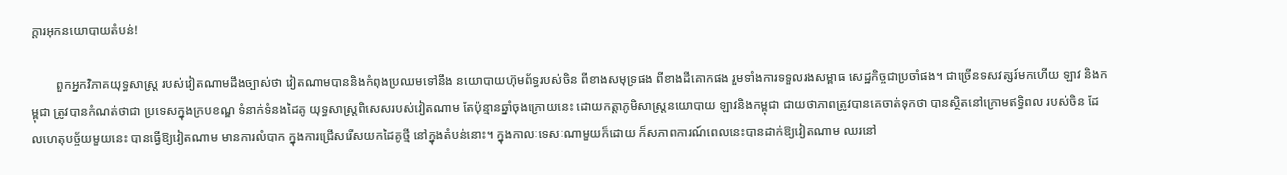ក្ដារអុកនយោបាយតំបន់!

        ពួកអ្នកវិភាគយុទ្ធសាស្រ្ត របស់វៀតណាមដឹងច្បាស់ថា វៀតណាមបាននិងកំពុងប្រឈមទៅនឹង នយោបាយហ៊ុមព័ទ្ធរបស់ចិន ពីខាងសមុទ្រផង ពីខាងដីគោកផង រួមទាំងការទទួលរងសម្ពាធ សេដ្ឋកិច្ចជាប្រចាំផង។ ជាច្រើនទសវត្សរ៍មកហើយ ឡាវ និងកម្ពុជា ត្រូវបានកំណត់ថាជា ប្រទេសក្នុងក្របខណ្ឌ ទំនាក់ទំនងដៃគូ យុទ្ធសាស្រ្តពិសេសរបស់វៀតណាម តែប៉ុន្មានឆ្នាំចុងក្រោយនេះ ដោយកត្តាភូមិសាស្រ្តនយោបាយ ឡាវនិងកម្ពុជា ជាយថាភាពត្រូវបានគេចាត់ទុកថា បានស្ថិតនៅក្រោមឥទ្ធិពល របស់ចិន ដែលហេតុបច្ច័យមួយនេះ បានធ្វើឱ្យវៀតណាម មានការលំបាក ក្នុងការជ្រើសរើសយកដៃគូថ្មី នៅក្នុងតំបន់នោះ។ ក្នុងកាលៈទេសៈណាមួយក៏ដោយ ក៏សភាពការណ៍ពេលនេះបានដាក់ឱ្យវៀតណាម ឈរនៅ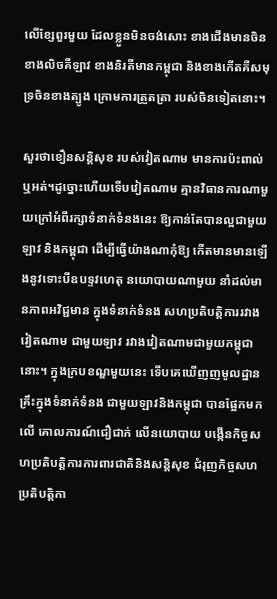លើខ្សែពួរមួយ ដែលខ្លួនមិនចង់សោះ ខាងជើងមានចិន ខាងលិចគឺឡាវ ខាងនិរតីមានកម្ពុជា និងខាងកើតគឺសមុទ្រចិនខាងត្បូង ក្រោមការត្រួតត្រា របស់ចិនទៀតនោះ។

សួរថាខឿនសន្តិសុខ របស់វៀតណាម មានការប៉ះពាល់ឬអត់។ដូច្នោះហើយទើបវៀតណាម គ្មានវិធានការណាមួយក្រៅអំពីរក្សាទំនាក់ទំនងនេះ ឱ្យកាន់តែបានល្អជាមួយឡាវ និងកម្ពុជា ដើម្បីធ្វើយ៉ាងណាកុំឱ្យ កើតមានមានឡើងនូវទោះបីឧបទ្ទវហេតុ នយោបាយណាមួយ នាំដល់មានភាពអវិជ្ជមាន ក្នុងទំនាក់ទំនង សហប្រតិបត្តិការរវាងវៀតណាម ជាមួយឡាវ រវាងវៀតណាមជាមួយកម្ពុជានោះ។ ក្នុងក្របខណ្ឌមួយនេះ ទើបគេឃើញញមូលដ្ឋានគ្រឹះក្នុងទំនាក់ទំនង ជាមួយឡាវនិងកម្ពុជា បានផ្អែកមកលើ គោលការណ៍ជឿជាក់ លើនយោបាយ បង្កើនកិច្ចសហប្រតិបត្តិការការពារជាតិនិងសន្តិសុខ ជំរុញកិច្ចសហប្រតិបត្តិកា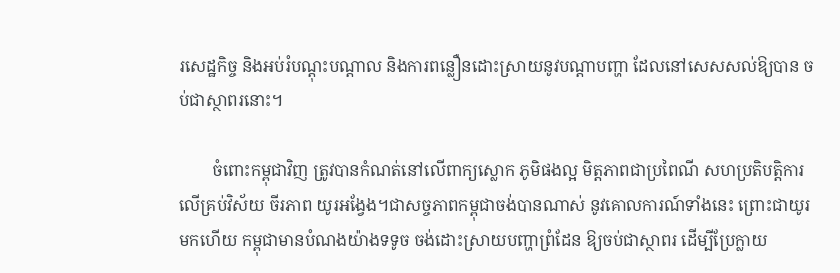រសេដ្ឋកិច្ច និងអប់រំបណ្ដុះបណ្ដាល និងការពន្លឿនដោះស្រាយនូវបណ្ដាបញ្ហា ដែលនៅសេសសល់ឱ្យបាន ចប់ជាស្ថាពរនោះ។

        ចំពោះកម្ពុជាវិញ ត្រូវបានកំណត់នៅលើពាក្យស្លោក ភូមិផងល្អ មិត្តភាពជាប្រពៃណី សហប្រតិបត្តិការលើគ្រប់វិស័យ ចីរភាព យូរអង្វែង។ជាសច្ចភាពកម្ពុជាចង់បានណាស់ នូវគោលការណ៍ទាំងនេះ ព្រោះជាយូរមកហើយ កម្ពុជាមានបំណងយ៉ាងទទូច ចង់ដោះស្រាយបញ្ហាព្រំដែន ឱ្យចប់ជាស្ថាពរ ដើម្បីប្រែក្លាយ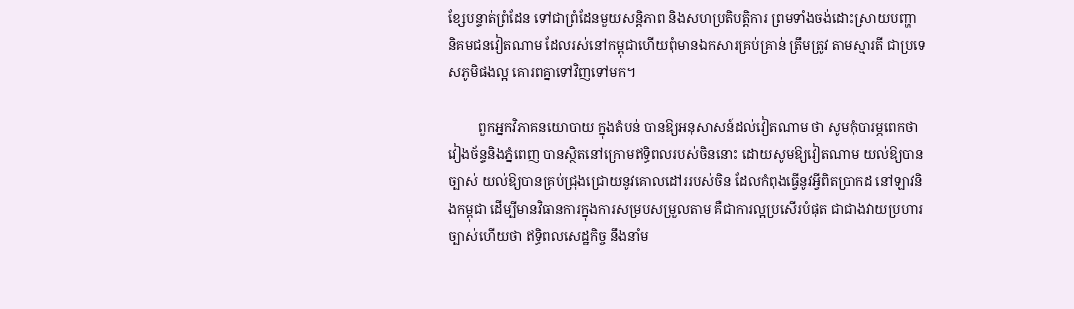ខ្សែបន្ទាត់ព្រំដែន ទៅជាព្រំដែនមួយសន្តិភាព និងសហប្រតិបត្តិការ ព្រមទាំងចង់ដោះស្រាយបញ្ហា និគមជនវៀតណាម ដែលរស់នៅកម្ពុជាហើយពុំមានឯកសារគ្រប់គ្រាន់ ត្រឹមត្រូវ តាមស្មារតី ជាប្រទេសភូមិផងល្អ គោរពគ្នាទៅវិញទៅមក។

         ពួកអ្នកវិភាគនយោបាយ ក្នុងតំបន់ បានឱ្យអនុសាសន៍ដល់វៀតណាម ថា សូមកុំបារម្ភពេកថា វៀងច័ន្ទនិងភ្នំពេញ បានស្ថិតនៅក្រោមឥទ្ធិពលរបស់ចិននោះ ដោយសូមឱ្យវៀតណាម យល់ឱ្យបានច្បាស់ យល់ឱ្យបានគ្រប់ជ្រុងជ្រោយនូវគោលដៅររបស់ចិន ដែលកំពុងធ្វើនូវអ្វីពិតប្រាកដ នៅឡាវនិងកម្ពុជា ដើម្បីមានវិធានការក្នុងការសម្របសម្រួលតាម គឺជាការល្អប្រសើរបំផុត ជាជាងវាយប្រហារ ច្បាស់ហើយថា ឥទ្ធិពលសេដ្ឋកិច្ច នឹងនាំម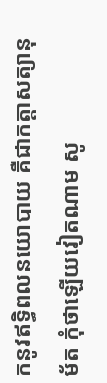កនូវឥទ្ធិពលនយោបាយ គឺជាកត្តាសត្យានុម័ត កុំថាឡើយវៀតណាម សូ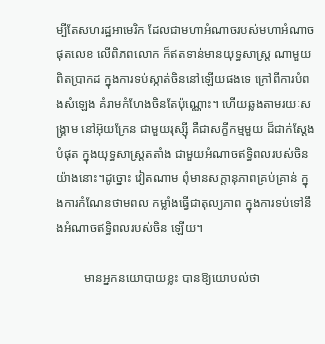ម្បីតែសហរដ្ឋអាមេរិក ដែលជាមហាអំណាចរបស់មហាអំណាចផុតលេខ លើពិភពលោក ក៏ឥតទាន់មានយុទ្ធសាស្រ្ត ណាមួយពិតប្រាកដ ក្នុងការទប់ស្កាត់ចិននៅឡើយផងទេ ក្រៅពីការបំពងសំឡេង គំរាមកំហែងចិនតែប៉ុណ្ណោះ។ ហើយឆ្លងតាមរយៈសង្រ្គាម នៅអ៊ុយក្រែន ជាមួយរុស្ស៊ី គឺជាសក្ខីកម្មមួយ ដ៏ជាក់ស្ដែងបំផុត ក្នុងយុទ្ធសាស្រ្តតតាំង ជាមួយអំណាចឥទ្ធិពលរបស់ចិន យ៉ាងនោះ។ដូច្នោះ វៀតណាម ពុំមានសក្តានុភាពគ្រប់គ្រាន់ ក្នុងការកំណែនថាមពល កម្លាំងធ្វើជាតុល្យភាព ក្នុងការទប់ទៅនឹងអំណាចឥទ្ធិពលរបស់ចិន ឡើយ។

         មានអ្នកនយោបាយខ្លះ បានឱ្យយោបល់ថា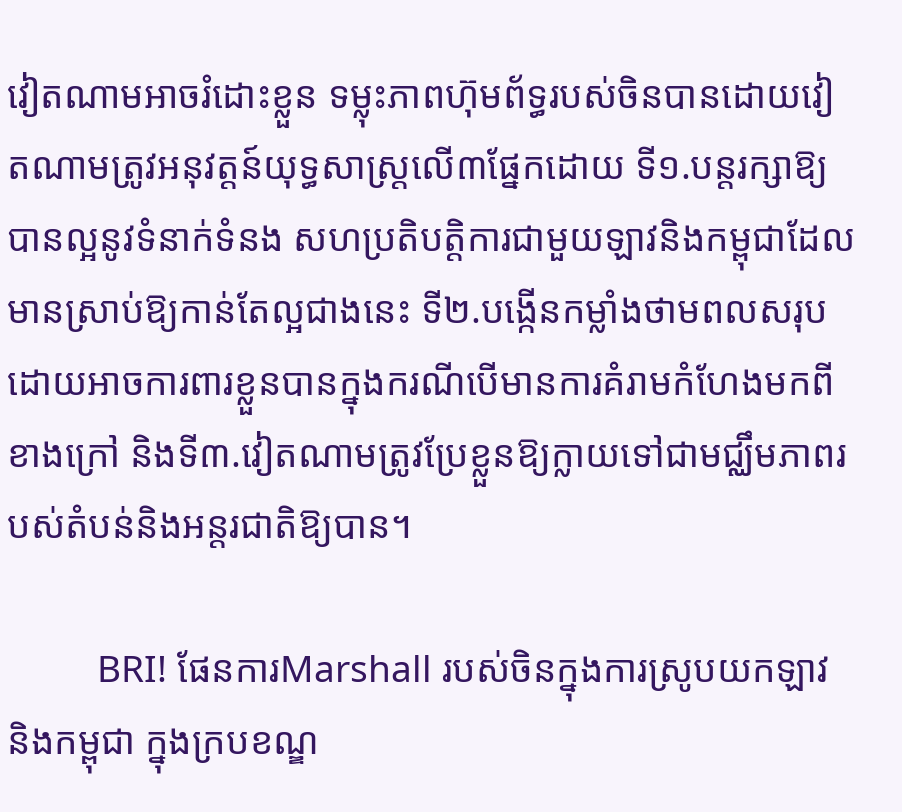វៀតណាមអាចរំដោះខ្លួន ទម្លុះភាពហ៊ុមព័ទ្ធរបស់ចិនបានដោយវៀតណាមត្រូវអនុវត្តន៍យុទ្ធសាស្រ្តលើ៣ផ្នែកដោយ ទី១.បន្តរក្សាឱ្យបានល្អនូវទំនាក់ទំនង សហប្រតិបត្តិការជាមួយឡាវនិងកម្ពុជាដែលមានស្រាប់ឱ្យកាន់តែល្អជាងនេះ ទី២.បង្កើនកម្លាំងថាមពលសរុបដោយអាចការពារខ្លួនបានក្នុងករណីបើមានការគំរាមកំហែងមកពីខាងក្រៅ និងទី៣.វៀតណាមត្រូវប្រែខ្លួនឱ្យក្លាយទៅជាមជ្ឈឹមភាពរបស់តំបន់និងអន្តរជាតិឱ្យបាន។

         BRI! ផែនការMarshall របស់ចិនក្នុងការស្រូបយកឡាវ និងកម្ពុជា ក្នុងក្របខណ្ឌ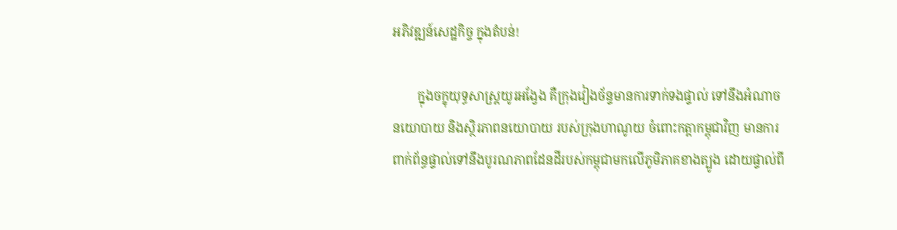អភិវឌ្ឍន៍សេដ្ឋកិច្ច ក្នុងតំបន់!

        ក្នុងចក្ខុយុទ្ធសាស្រ្តយូរអង្វែង គឺក្រុងវៀងច័ន្ទមានការទាក់ទងផ្ទាល់ ទៅនឹងអំណាចនយោបាយ និងស្ថិរភាពនយោបាយ របស់ក្រុងហាណូយ ចំពោះកត្តាកម្ពុជាវិញ មានការពាក់ព័ន្ធផ្ទាល់ទៅនឹងបូរណភាពដែនដីរបស់កម្ពុជាមកលើភូមិភាគខាងត្បូង ដោយផ្ទាល់ពី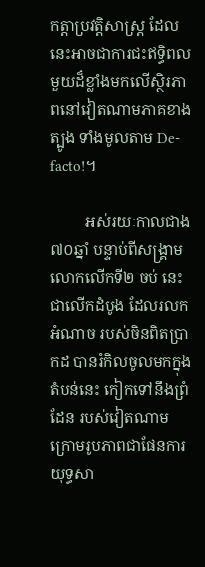កត្តាប្រវត្តិសាស្រ្ត ដែលនេះអាចជាការជះឥទ្ធិពលមួយដ៏ខ្លាំងមកលើស្ថិរភាពនៅវៀតណាមភាគខាងត្បូង ទាំងមូលតាម De-facto!។

         អស់រយៈកាលជាង៧០ឆ្នាំ បន្ទាប់ពីសង្រ្គាមលោកលើកទី២ ចប់ នេះជាលើកដំបូង ដែលរលកអំណាច របស់ចិនពិតប្រាកដ បានរំកិលចូលមកក្នុងតំបន់នេះ កៀកទៅនឹងព្រំដែន របស់វៀតណាមក្រោមរូបភាពជាផែនការយុទ្ធសា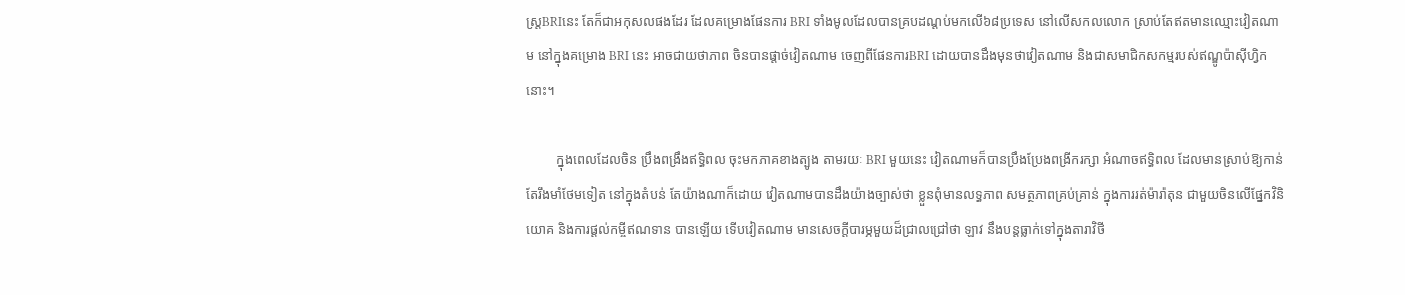ស្រ្តBRIនេះ តែក៏ជាអកុសលផងដែរ ដែលគម្រោងផែនការ BRI ទាំងមូលដែលបានគ្របដណ្ដប់មកលើ៦៨ប្រទេស នៅលើសកលលោក ស្រាប់តែឥតមានឈ្មោះវៀតណាម នៅក្នុងគម្រោង BRI នេះ អាចជាយថាភាព ចិនបានផ្ដាច់វៀតណាម ចេញពីផែនការBRI ដោយបានដឹងមុនថាវៀតណាម និងជាសមាជិកសកម្មរបស់ឥណ្ឌូប៉ាស៊ីហ្វិក នោះ។

         ក្នុងពេលដែលចិន ប្រឹងពង្រឹងឥទ្ធិពល ចុះមកភាគខាងត្បូង តាមរយៈ BRI មួយនេះ វៀតណាមក៏បានប្រឹងប្រែងពង្រីករក្សា អំណាចឥទ្ធិពល ដែលមានស្រាប់ឱ្យកាន់តែរឹងមាំថែមទៀត នៅក្នុងតំបន់ តែយ៉ាងណាក៏ដោយ វៀតណាមបានដឹងយ៉ាងច្បាស់ថា ខ្លួនពុំមានលទ្ធភាព សមត្ថភាពគ្រប់គ្រាន់ ក្នុងការរត់ម៉ារ៉ាតុន ជាមួយចិនលើផ្នែកវិនិយោគ និងការផ្ដល់កម្ចីឥណទាន បានឡើយ ទើបវៀតណាម មានសេចក្ដីបារម្ភមួយដ៏ជ្រាលជ្រៅថា ឡាវ នឹងបន្តធ្លាក់ទៅក្នុងតារាវិថី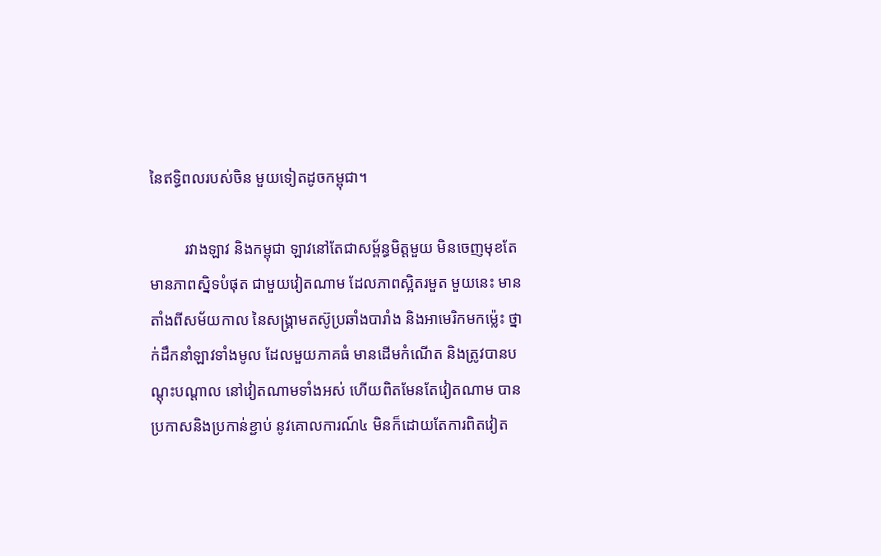នៃឥទ្ធិពលរបស់ចិន មួយទៀតដូចកម្ពុជា។

         រវាងឡាវ និងកម្ពុជា ឡាវនៅតែជាសម្ព័ន្ធមិត្តមួយ មិនចេញមុខតែមានភាពស្និទបំផុត ជាមួយវៀតណាម ដែលភាពស្អិតរមួត មួយនេះ មានតាំងពីសម័យកាល នៃសង្រ្គាមតស៊ូប្រឆាំងបារាំង និងអាមេរិកមកម្ល៉េះ ថ្នាក់ដឹកនាំឡាវទាំងមូល ដែលមួយភាគធំ មានដើមកំណើត និងត្រូវបានបណ្ដុះបណ្ដាល នៅវៀតណាមទាំងអស់ ហើយពិតមែនតែវៀតណាម បានប្រកាសនិងប្រកាន់ខ្ជាប់ នូវគោលការណ៍៤ មិនក៏ដោយតែការពិតវៀត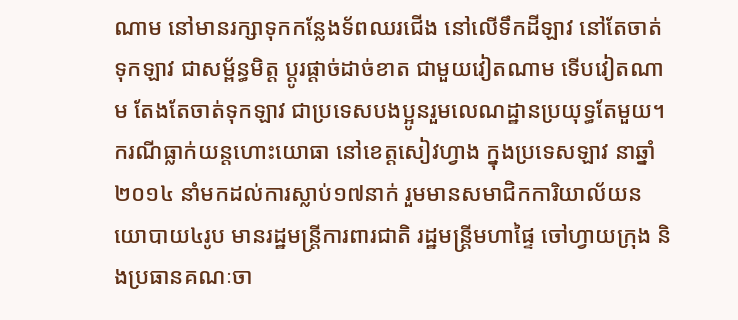ណាម នៅមានរក្សាទុកកន្លែងទ័ពឈរជើង នៅលើទឹកដីឡាវ នៅតែចាត់ទុកឡាវ ជាសម្ព័ន្ធមិត្ត ប្ដូរផ្ដាច់ដាច់ខាត ជាមួយវៀតណាម ទើបវៀតណាម តែងតែចាត់ទុកឡាវ ជាប្រទេសបងប្អូនរួមលេណដ្ឋានប្រយុទ្ធតែមួយ។ ករណីធ្លាក់យន្តហោះយោធា នៅខេត្តសៀវហ្វាង ក្នុងប្រទេសឡាវ នាឆ្នាំ២០១៤ នាំមកដល់ការស្លាប់១៧នាក់ រួមមានសមាជិកការិយាល័យនយោបាយ៤រូប មានរដ្ឋមន្រ្តីការពារជាតិ រដ្ឋមន្រ្តីមហាផ្ទៃ ចៅហ្វាយក្រុង និងប្រធានគណៈចា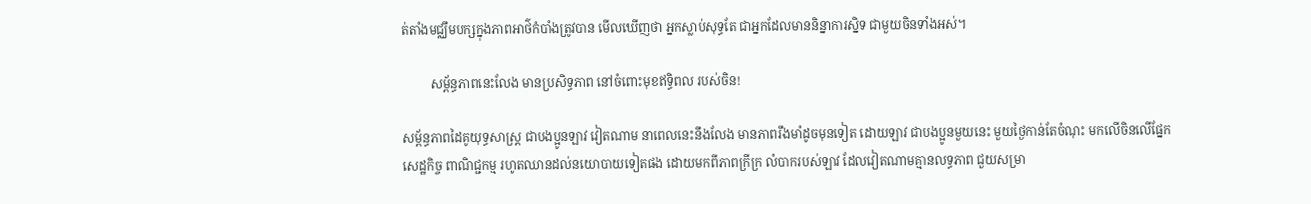ត់តាំងមជ្ឈឹមបក្សក្នុងភាពអាថ៌កំបាំងត្រូវបាន មើលឃើញថា អ្នកស្លាប់សុទ្ធតែ ជាអ្នកដែលមាននិន្នាការស្និទ ជាមួយចិនទាំងអស់។

         សម្ព័ន្ធភាពនេះលែង មានប្រសិទ្ធភាព នៅចំពោះមុខឥទ្ធិពល របស់ចិន!

សម្ព័ន្ធភាពដៃគូយុទ្ធសាស្រ្ត ជាបងប្អូនឡាវ វៀតណាម នាពេលនេះនឹងលែង មានភាពរឹងមាំដូចមុនទៀត ដោយឡាវ ជាបងប្អូនមួយនេះ មួយថ្ងៃកាន់តែចំណុះ មកលើចិនលើផ្នែកសេដ្ឋកិច្ច ពាណិជ្ជកម្ម រហូតឈានដល់នយោបាយទៀតផង ដោយមកពីភាពក្រីក្រ លំបាករបស់ឡាវ ដែលវៀតណាមគ្មានលទ្ធភាព ជួយសម្រា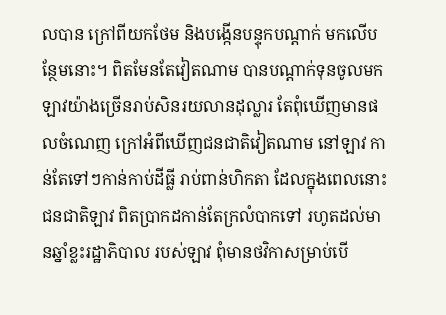លបាន ក្រៅពីយកថែម និងបង្កើនបន្ទុកបណ្ដាក់ មកលើបន្ថែមនោះ។ ពិតមែនតែវៀតណាម បានបណ្ដាក់ទុនចូលមកឡាវយ៉ាងច្រើនរាប់សិនរយលានដុល្លារ តែពុំឃើញមានផលចំណេញ ក្រៅអំពីឃើញជនជាតិវៀតណាម នៅឡាវ កាន់តែទៅៗកាន់កាប់ដីធ្លី រាប់ពាន់ហិកតា ដែលក្នុងពេលនោះជនជាតិឡាវ ពិតប្រាកដកាន់តែក្រលំបាកទៅ រហូតដល់មានឆ្នាំខ្លះរដ្ឋាភិបាល របស់ឡាវ ពុំមានថវិកាសម្រាប់បើ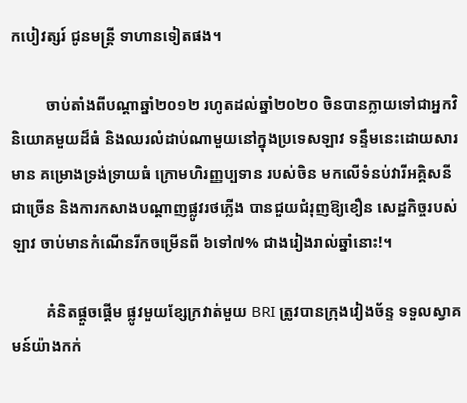កបៀវត្សរ៍ ជូនមន្រ្តី ទាហានទៀតផង។

         ចាប់តាំងពីបណ្ដាឆ្នាំ២០១២ រហូតដល់ឆ្នាំ២០២០ ចិនបានក្លាយទៅជាអ្នកវិនិយោគមួយដ៏ធំ និងឈរលំដាប់ណាមួយនៅក្នុងប្រទេសឡាវ ទន្ទឹមនេះដោយសារមាន គម្រោងទ្រង់ទ្រាយធំ ក្រោមហិរញ្ញប្បទាន របស់ចិន មកលើទំនប់វារីអគ្គិសនីជាច្រើន និងការកសាងបណ្ដាញផ្លូវរថភ្លើង បានជួយជំរុញឱ្យខឿន សេដ្ឋកិច្ចរបស់ឡាវ ចាប់មានកំណើនរីកចម្រើនពី ៦ទៅ៧% ជាងរៀងរាល់ឆ្នាំនោះ!។

         គំនិតផ្ដួចផ្ដើម ផ្លូវមួយខ្សែក្រវាត់មួយ BRI ត្រូវបានក្រុងវៀងច័ន្ទ ទទួលស្វាគមន៍យ៉ាងកក់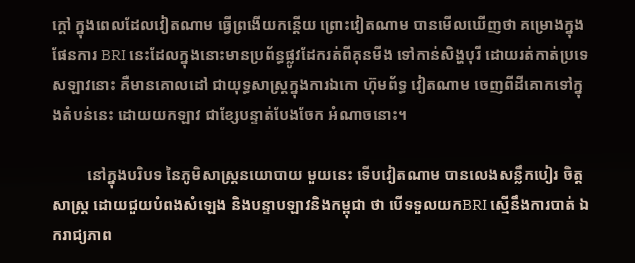ក្ដៅ ក្នុងពេលដែលវៀតណាម ធ្វើព្រងើយកន្តើយ ព្រោះវៀតណាម បានមើលឃើញថា គម្រោងក្នុងផែនការ BRI នេះដែលក្នុងនោះមានប្រព័ន្ធផ្លូវដែករត់ពីគុនមីង ទៅកាន់សិង្ហបុរី ដោយរត់កាត់ប្រទេសឡាវនោះ គឺមានគោលដៅ ជាយុទ្ធសាស្រ្តក្នុងការឯកោ ហ៊ុមព័ទ្ធ វៀតណាម ចេញពីដីគោកទៅក្នុងតំបន់នេះ ដោយយកឡាវ ជាខ្សែបន្ទាត់បែងចែក អំណាចនោះ។

         នៅក្នុងបរិបទ នៃភូមិសាស្រ្តនយោបាយ មួយនេះ ទើបវៀតណាម បានលេងសន្លឹកបៀរ ចិត្តសាស្រ្ត ដោយជួយបំពងសំឡេង និងបន្ទាបឡាវនិងកម្ពុជា ថា បើទទួលយកBRI ស្មើនឹងការបាត់ ឯករាជ្យភាព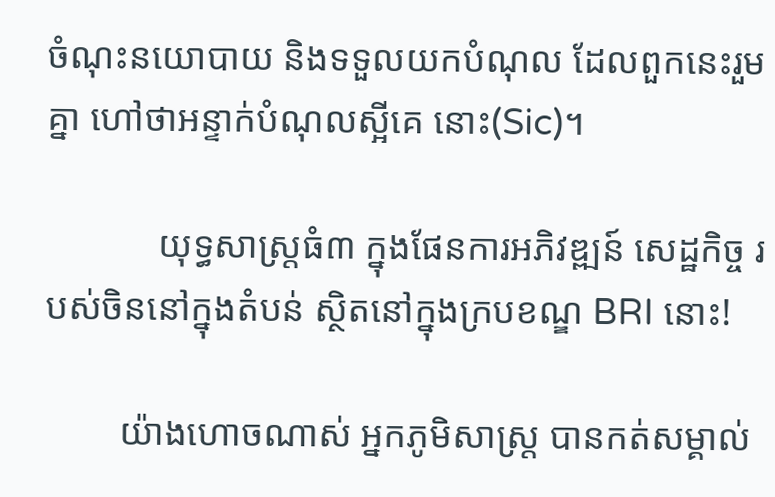ចំណុះនយោបាយ និងទទួលយកបំណុល ដែលពួកនេះរួមគ្នា ហៅថាអន្ទាក់បំណុលស្អីគេ នោះ(Sic)។

            យុទ្ធសាស្រ្តធំ៣ ក្នុងផែនការអភិវឌ្ឍន៍ សេដ្ឋកិច្ច របស់ចិននៅក្នុងតំបន់ ស្ថិតនៅក្នុងក្របខណ្ឌ BRI នោះ!

        យ៉ាងហោចណាស់ អ្នកភូមិសាស្រ្ត បានកត់សម្គាល់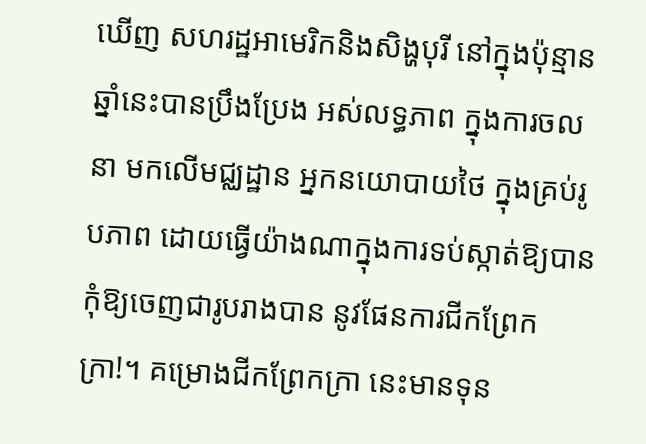ឃើញ សហរដ្ឋអាមេរិកនិងសិង្ហបុរី នៅក្នុងប៉ុន្មានឆ្នាំនេះបានប្រឹងប្រែង អស់លទ្ធភាព ក្នុងការចលនា មកលើមជ្ឈដ្ឋាន អ្នកនយោបាយថៃ ក្នុងគ្រប់រូបភាព ដោយធ្វើយ៉ាងណាក្នុងការទប់ស្កាត់ឱ្យបាន កុំឱ្យចេញជារូបរាងបាន នូវផែនការជីកព្រែកក្រា!។ គម្រោងជីកព្រែកក្រា នេះមានទុន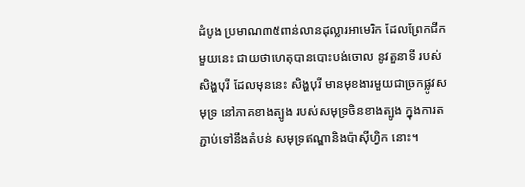ដំបូង ប្រមាណ៣៥ពាន់លានដុល្លារអាមេរិក ដែលព្រែកជីកមួយនេះ ជាយថាហេតុបានបោះបង់ចោល នូវតួនាទី របស់សិង្ហបុរី ដែលមុននេះ សិង្ហបុរី មានមុខងារមួយជាច្រកផ្លូវសមុទ្រ នៅភាគខាងត្បូង របស់សមុទ្រចិនខាងត្បូង ក្នុងការតភ្ជាប់ទៅនឹងតំបន់ សមុទ្រឥណ្ឌានិងប៉ាស៊ីហ្វិក នោះ។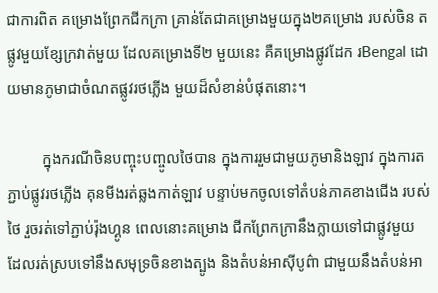ជាការពិត គម្រោងព្រែកជីកក្រា គ្រាន់តែជាគម្រោងមួយក្នុង២គម្រោង របស់ចិន តផ្លូវមួយខ្សែក្រវាត់មួយ ដែលគម្រោងទី២ មួយនេះ គឺគម្រោងផ្លូវដែក រBengal ដោយមានភូមាជាចំណតផ្លូវរថភ្លើង មួយដ៏សំខាន់បំផុតនោះ។

         ក្នុងករណីចិនបញ្ចុះបញ្ចូលថៃបាន ក្នុងការរួមជាមួយភូមានិងឡាវ ក្នុងការតភ្ជាប់ផ្លូវរថភ្លើង គុនមីងរត់ឆ្លងកាត់ឡាវ បន្ទាប់មកចូលទៅតំបន់ភាគខាងជើង របស់ថៃ រួចរត់ទៅភ្ជាប់រ៉ុងហ្គូន ពេលនោះគម្រោង ជីកព្រែកក្រានឹងក្លាយទៅជាផ្លូវមួយ ដែលរត់ស្របទៅនឹងសមុទ្រចិនខាងត្បូង និងតំបន់អាស៊ីបូព៌ា ជាមួយនឹងតំបន់អា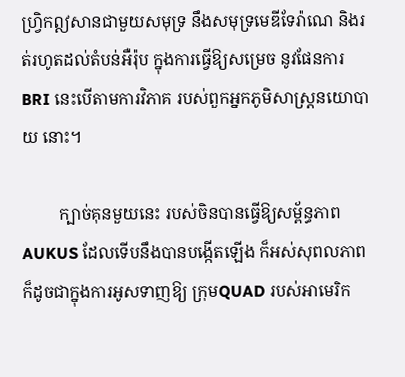ហ្វ្រិកឦសានជាមួយសមុទ្រ នឹងសមុទ្រមេឌីទែរ៉ាណេ និងរត់រហូតដល់តំបន់អឺរ៉ុប ក្នុងការធ្វើឱ្យសម្រេច នូវផែនការBRI នេះបើតាមការវិភាគ របស់ពួកអ្នកភូមិសាស្រ្តនយោបាយ នោះ។

         ក្បាច់គុនមួយនេះ របស់ចិនបានធ្វើឱ្យសម្ព័ន្ធភាព AUKUS ដែលទើបនឹងបានបង្កើតឡើង ក៏អស់សុពលភាព ក៏ដូចជាក្នុងការអូសទាញឱ្យ ក្រុមQUAD របស់អាមេរិក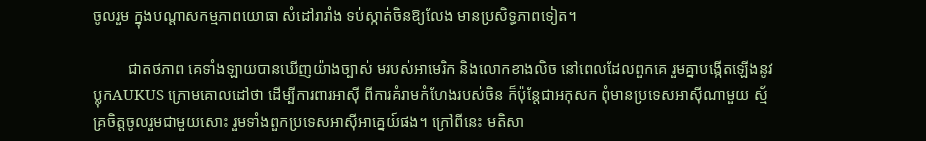ចូលរួម ក្នុងបណ្ដាសកម្មភាពយោធា សំដៅរារាំង ទប់ស្កាត់ចិនឱ្យលែង មានប្រសិទ្ធភាពទៀត។

         ជាតថភាព គេទាំងឡាយបានឃើញយ៉ាងច្បាស់ មរបស់អាមេរិក និងលោកខាងលិច នៅពេលដែលពួកគេ រួមគ្នាបង្កើតឡើងនូវ ប្លុកAUKUS ក្រោមគោលដៅថា ដើម្បីការពារអាស៊ី ពីការគំរាមកំហែងរបស់ចិន ក៏ប៉ុន្តែជាអកុសក ពុំមានប្រទេសអាស៊ីណាមួយ ស្ម័គ្រចិត្តចូលរួមជាមួយសោះ រួមទាំងពួកប្រទេសអាស៊ីអាគ្នេយ៍ផង។ ក្រៅពីនេះ មតិសា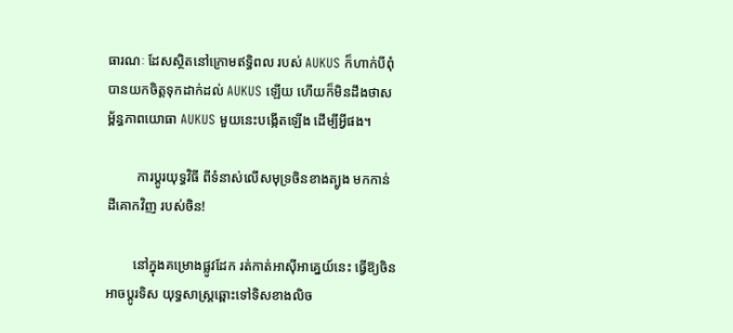ធារណៈ ដែសស្ថិតនៅក្រោមឥទ្ធិពល របស់ AUKUS ក៏ហាក់បីពុំបានយកចិត្តទុកដាក់ដល់ AUKUS ឡើយ ហើយក៏មិនដឹងថាសម្ព័ន្ធភាពយោធា AUKUS មួយនេះបង្កើតឡើង ដើម្បីអ្វីផង។

         ការប្ដូរយុទ្ធវិធី ពីទំនាស់លើសមុទ្រចិនខាងត្បូង មកកាន់ដីគោកវិញ របស់ចិន!

        នៅក្នុងគម្រោងផ្លូវដែក រត់កាត់អាស៊ីអាគ្នេយ៍នេះ ធ្វើឱ្យចិន អាចប្ដូរទិស យុទ្ធសាស្រ្តឆ្ពោះទៅទិសខាងលិច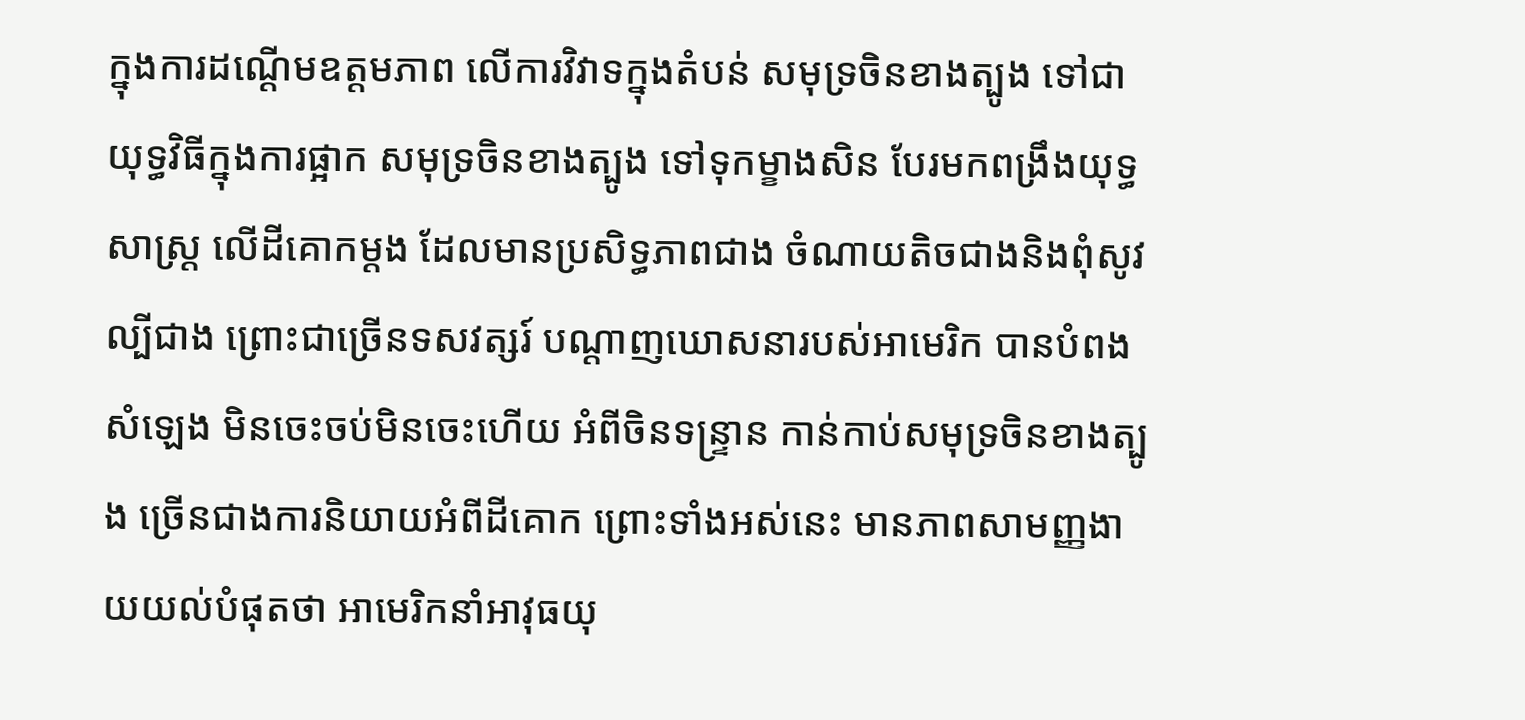ក្នុងការដណ្ដើមឧត្តមភាព លើការវិវាទក្នុងតំបន់ សមុទ្រចិនខាងត្បូង ទៅជាយុទ្ធវិធីក្នុងការផ្អាក សមុទ្រចិនខាងត្បូង ទៅទុកម្ខាងសិន បែរមកពង្រឹងយុទ្ធសាស្រ្ត លើដីគោកម្ដង ដែលមានប្រសិទ្ធភាពជាង ចំណាយតិចជាងនិងពុំសូវល្បីជាង ព្រោះជាច្រើនទសវត្សរ៍ បណ្ដាញឃោសនារបស់អាមេរិក បានបំពងសំឡេង មិនចេះចប់មិនចេះហើយ អំពីចិនទន្ទ្រាន កាន់កាប់សមុទ្រចិនខាងត្បូង ច្រើនជាងការនិយាយអំពីដីគោក ព្រោះទាំងអស់នេះ មានភាពសាមញ្ញងាយយល់បំផុតថា អាមេរិកនាំអាវុធយុ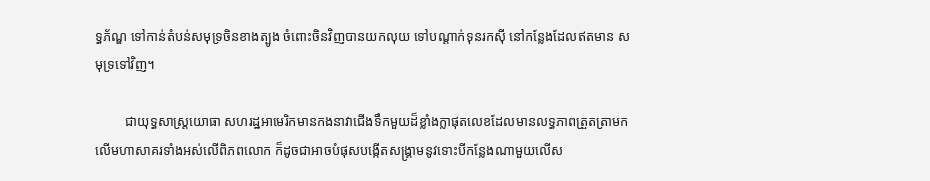ទ្ធភ័ណ្ឌ ទៅកាន់តំបន់សមុទ្រចិនខាងត្បូង ចំពោះចិនវិញបានយកលុយ ទៅបណ្ដាក់ទុនរកស៊ី នៅកន្លែងដែលឥតមាន សមុទ្រទៅវិញ។

         ជាយុទ្ធសាស្រ្តយោធា សហរដ្ឋអាមេរិកមានកងនាវាជើងទឹកមួយដ៏ខ្លាំងក្លាផុតលេខដែលមានលទ្ធភាពត្រួតត្រាមកលើមហាសាគរទាំងអស់លើពិភពលោក ក៏ដូចជាអាចបំផុសបង្កើតសង្រ្គាមនូវទោះបីកន្លែងណាមួយលើស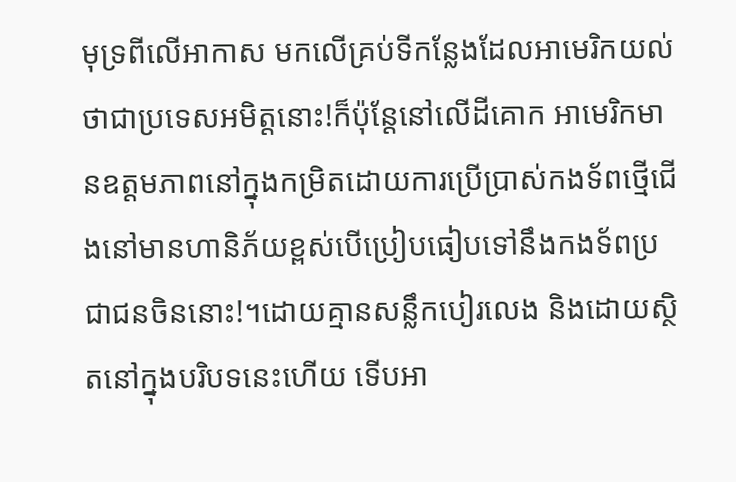មុទ្រពីលើអាកាស មកលើគ្រប់ទីកន្លែងដែលអាមេរិកយល់ថាជាប្រទេសអមិត្តនោះ!ក៏ប៉ុន្តែនៅលើដីគោក អាមេរិកមានឧត្តមភាពនៅក្នុងកម្រិតដោយការប្រើប្រាស់កងទ័ពថ្មើជើងនៅមានហានិភ័យខ្ពស់បើប្រៀបធៀបទៅនឹងកងទ័ពប្រជាជនចិននោះ!។ដោយគ្មានសន្លឹកបៀរលេង និងដោយស្ថិតនៅក្នុងបរិបទនេះហើយ ទើបអា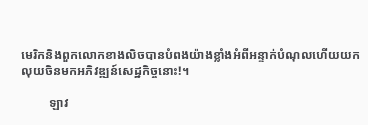មេរិកនិងពួកលោកខាងលិចបានបំពងយ៉ាងខ្លាំងអំពីអន្ទាក់បំណុលហើយយកលុយចិនមកអភិវឌ្ឍន៍សេដ្ឋកិច្ចនោះ!។

         ឡាវ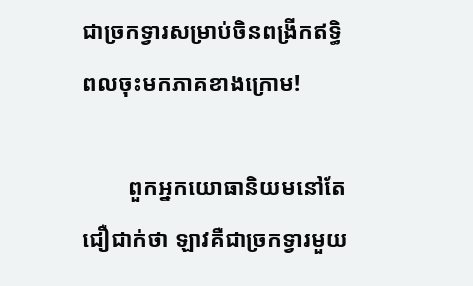ជាច្រកទ្វារសម្រាប់ចិនពង្រីកឥទ្ធិពលចុះមកភាគខាងក្រោម!

        ពួកអ្នកយោធានិយមនៅតែជឿជាក់ថា ឡាវគឺជាច្រកទ្វារមួយ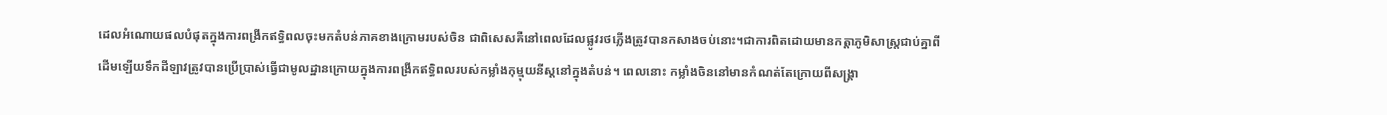ដេលអំណោយផលបំផុតក្នុងការពង្រីកឥទ្ធិពលចុះមកតំបន់ភាគខាងក្រោមរបស់ចិន ជាពិសេសគឺនៅពេលដែលផ្លូវរថភ្លើងត្រូវបានកសាងចប់នោះ។ជាការពិតដោយមានកត្តាភូមិសាស្រ្តជាប់គ្នាពីដើមឡើយទឹកដីឡាវត្រូវបានប្រើប្រាស់ធ្វើជាមូលដ្ឋានក្រោយក្នុងការពង្រីកឥទ្ធិពលរបស់កម្លាំងកុម្មុយនីស្តនៅក្នុងតំបន់។ ពេលនោះ កម្លាំងចិននៅមានកំណត់តែក្រោយពីសង្រ្គា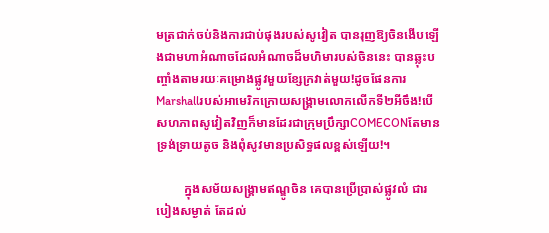មត្រជាក់ចប់និងការជាប់ផុងរបស់សូវៀត បានរុញឱ្យចិនងើបឡើងជាមហាអំណាចដែលអំណាចដ៏មហិមារបស់ចិននេះ បានឆ្លុះបញ្ចាំងតាមរយៈគម្រោងផ្លូវមួយខ្សែក្រវាត់មួយ!ដូចផែនការMarshallរបស់អាមេរិកក្រោយសង្រ្គាមលោកលើកទី២អីចឹង!បើសហភាពសូវៀតវិញក៏មានដែរជាក្រុមប្រឹក្សាCOMECONតែមានទ្រង់ទ្រាយតូច និងពុំសូវមានប្រសិទ្ធផលខ្ពស់ឡើយ!។

         ក្នុងសម័យសង្រ្គាមឥណ្ឌូចិន គេបានប្រើប្រាស់ផ្លូវលំ ជារបៀងសម្ងាត់ តែដល់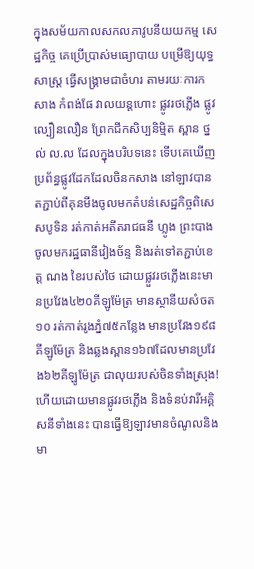ក្នុងសម័យកាលសកលភាវូបនីយយកម្ម សេដ្ឋកិច្ច គេប្រើប្រាស់មធ្យោបាយ បម្រើឱ្យយុទ្ធសាស្រ្ត ធ្វើសង្រ្គាមជាចំហរ តាមរយៈការកសាង កំពង់ផែ វាលយន្តហោះ ផ្លូវរថភ្លើង ផ្លូវល្បឿនលឿន ព្រែកជីកសិប្បនិម្មិត ស្ពាន ថ្នល់ ល.ល ដែលក្នុងបរិបទនេះ ទើបគេឃើញប្រព័ន្ធផ្លូវដែកដែលចិនកសាង នៅឡាវបានតភ្ជាប់ពីគុនមីងចូលមកតំបន់សេដ្ឋកិច្ចពិសេសបូទិន រត់កាត់អតីតរាជធនី ហ្លូង ព្រះបាង ចូលមករដ្ឋធានីវៀងច័ន្ទ និងរត់ទៅតភ្ជាប់ខេត្ត ណង ខៃរបស់ថៃ ដោយផ្លួវរថភ្លើងនេះមានប្រវែង៤២០គីឡូម៉ែត្រ មានស្ថានីយសំចត១០ រត់កាត់រូងភ្នំ៧៥កន្លែង មានប្រវែង១៩៨គីឡូម៉ែត្រ និងឆ្លងស្ពាន១៦៧ដែលមានប្រវែង៦២គីឡូម៉ែត្រ ជាលុយរបស់ចិនទាំងស្រុង!ហើយដោយមានផ្លូវរថភ្លើង និងទំនប់វារីអគ្គិសនីទាំងនេះ បានធ្វើឱ្យឡាវមានចំណូលនិងមា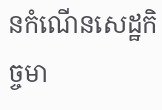នកំណើនសេដ្ឋកិច្ចមា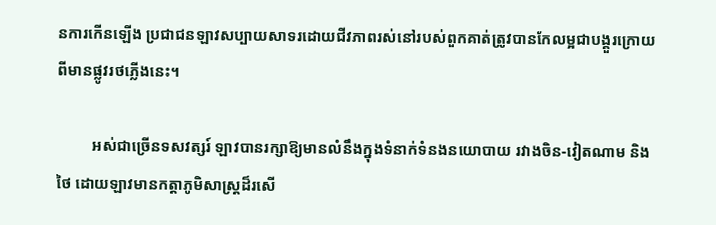នការកើនឡើង ប្រជាជនឡាវសប្បាយសាទរដោយជីវភាពរស់នៅរបស់ពួកគាត់ត្រូវបានកែលម្អជាបង្គួរក្រោយពីមានផ្លូវរថភ្លើងនេះ។

         អស់ជាច្រើនទសវត្សរ៍ ឡាវបានរក្សាឱ្យមានលំនឹងក្នុងទំនាក់ទំនងនយោបាយ រវាងចិន-វៀតណាម និងថៃ ដោយឡាវមានកត្តាភូមិសាស្រ្តដ៏រសើ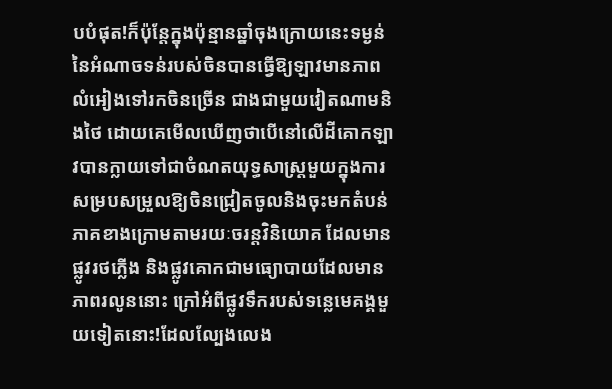បបំផុត!ក៏ប៉ុន្តែក្នុងប៉ុន្មានឆ្នាំចុងក្រោយនេះទម្ងន់នៃអំណាចទន់របស់ចិនបានធ្វើឱ្យឡាវមានភាពលំអៀងទៅរកចិនច្រើន ជាងជាមួយវៀតណាមនិងថៃ ដោយគេមើលឃើញថាបើនៅលើដីគោកឡាវបានក្លាយទៅជាចំណតយុទ្ធសាស្រ្តមួយក្នុងការសម្របសម្រួលឱ្យចិនជ្រៀតចូលនិងចុះមកតំបន់ភាគខាងក្រោមតាមរយៈចរន្តវិនិយោគ ដែលមានផ្លូវរថភ្លើង និងផ្លូវគោកជាមធ្យោបាយដែលមានភាពរលូននោះ ក្រៅអំពីផ្លូវទឹករបស់ទន្លេមេគង្គមួយទៀតនោះ!ដែលល្បែងលេង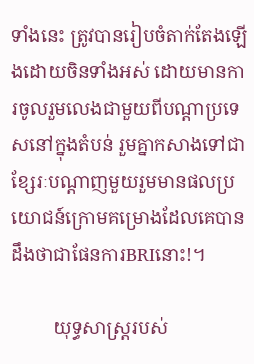ទាំងនេះ ត្រូវបានរៀបចំតាក់តែងឡើងដោយចិនទាំងអស់ ដោយមានការចូលរួមលេងជាមួយពីបណ្ដាប្រទេសនៅក្នុងតំបន់ រួមគ្នាកសាងទៅជាខ្សែរៈបណ្ដាញមួយរួមមានផលប្រយោជន៍ក្រោមគម្រោងដែលគេបានដឹងថាជាផែនការBRIនោះ!។

         យុទ្ធសាស្រ្តរបស់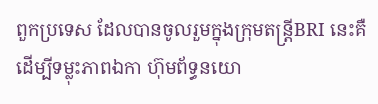ពួកប្រទេស ដែលបានចូលរួមក្នុងក្រុមតន្រ្តីBRI នេះគឺដើម្បីទម្លុះភាពឯកា ហ៊ុមព័ទ្ធនយោ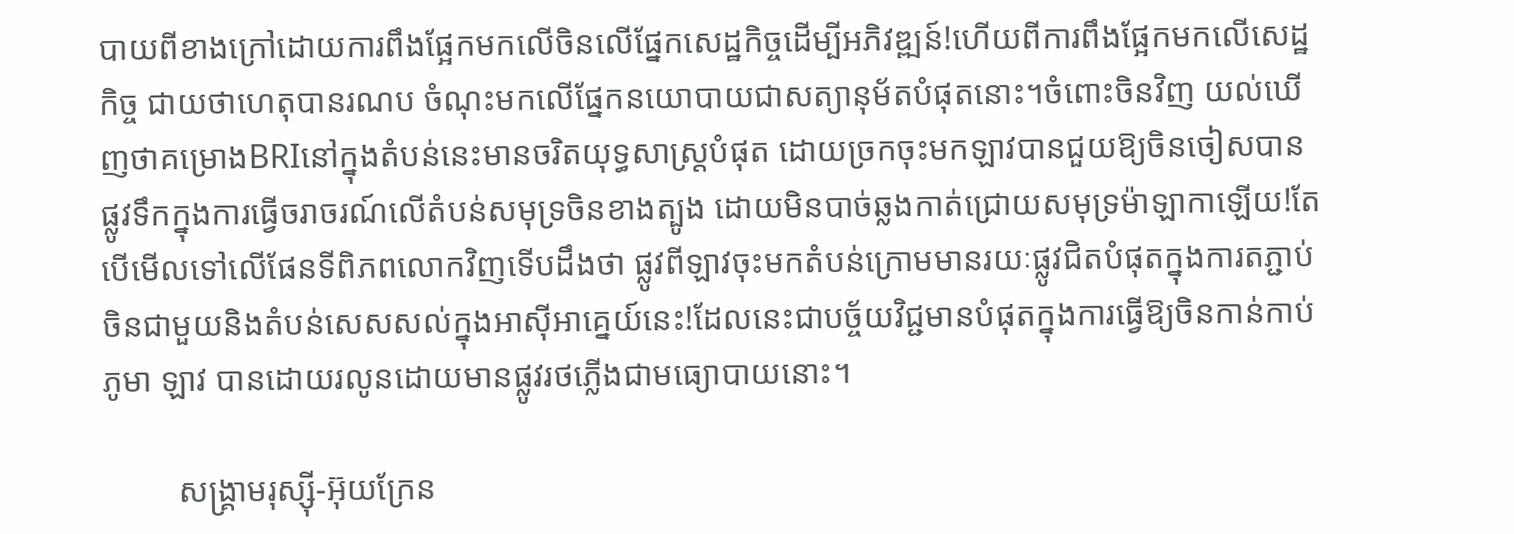បាយពីខាងក្រៅដោយការពឹងផ្អែកមកលើចិនលើផ្នែកសេដ្ឋកិច្ចដើម្បីអភិវឌ្ឍន៍!ហើយពីការពឹងផ្អែកមកលើសេដ្ឋកិច្ច ជាយថាហេតុបានរណប ចំណុះមកលើផ្នែកនយោបាយជាសត្យានុម័តបំផុតនោះ។ចំពោះចិនវិញ យល់ឃើញថាគម្រោងBRIនៅក្នុងតំបន់នេះមានចរិតយុទ្ធសាស្រ្តបំផុត ដោយច្រកចុះមកឡាវបានជួយឱ្យចិនចៀសបានផ្លូវទឹកក្នុងការធ្វើចរាចរណ៍លើតំបន់សមុទ្រចិនខាងត្បូង ដោយមិនបាច់ឆ្លងកាត់ជ្រោយសមុទ្រម៉ាឡាកាឡើយ!តែបើមើលទៅលើផែនទីពិភពលោកវិញទើបដឹងថា ផ្លូវពីឡាវចុះមកតំបន់ក្រោមមានរយៈផ្លូវជិតបំផុតក្នុងការតភ្ជាប់ចិនជាមួយនិងតំបន់សេសសល់ក្នុងអាស៊ីអាគ្នេយ៍នេះ!ដែលនេះជាបច្ច័យវិជ្ជមានបំផុតក្នុងការធ្វើឱ្យចិនកាន់កាប់ភូមា ឡាវ បានដោយរលូនដោយមានផ្លូវរថភ្លើងជាមធ្យោបាយនោះ។

         សង្រ្គាមរុស្ស៊ី-អ៊ុយក្រែន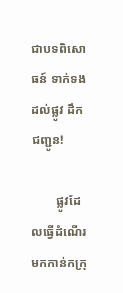ជាបទពិសោធន៍ ទាក់ទងដល់ផ្លូវ ដឹកជញ្ជូន!

        ផ្លូវដែលធ្វើដំណើរមកកាន់កក្រុ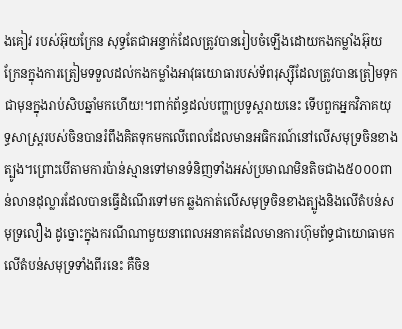ងគៀវ របស់អ៊ុយក្រែន សុទ្ធតែជាអន្ទាក់ដែលត្រូវបានរៀបចំឡើងដោយកងកម្លាំងអ៊ុយក្រែនក្នុងការត្រៀមទទួលដល់កងកម្លាំងអាវុធយោធារបស់ទ័ពរុស្ស៊ីដែលត្រូវបានត្រៀមទុកជាមុនក្នុងរាប់សិបឆ្នាំមកហើយ!។ពាក់ព័ន្ធដល់បញ្ហាប្រទូស្តរាយនេះ ទើបពួកអ្នកវិភាគយុទ្ធសាស្រ្តរបស់ចិនបានរំពឹងគិតទុកមកលើពេលដែលមានអធិករណ៍នៅលើសមុទ្រចិនខាងត្បូង។ព្រោះបើតាមការប៉ាន់ស្មានទៅមានទំនិញទាំងអស់ប្រមាណមិនតិចជាង៥០០០ពាន់លានដុល្លារដែលបានធ្វើដំណើរទៅមក ឆ្លងកាត់លើសមុទ្រចិនខាងត្បូងនិងលើតំបន់សមុទ្រលឿង ដូច្នោះក្នុងករណីណាមួយនាពេលអនាគតដែលមានការហ៊ុមព័ទ្ធជាយោធាមកលើតំបន់សមុទ្រទាំងពីរនេះ គឺចិន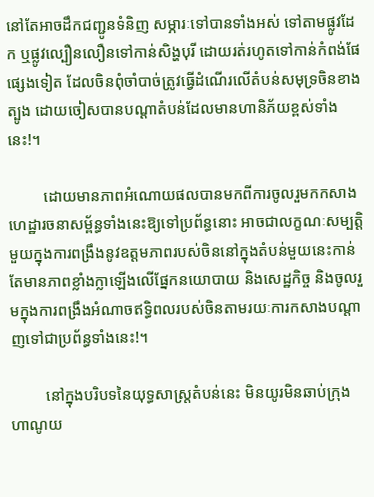នៅតែអាចដឹកជញ្ជូនទំនិញ សម្ភារៈទៅបានទាំងអស់ ទៅតាមផ្លូវដែក ឬផ្លូវល្បឿនលឿនទៅកាន់សិង្ហបុរី ដោយរត់រហូតទៅកាន់កំពង់ផែផ្សេងទៀត ដែលចិនពុំចាំបាច់ត្រូវធ្វើដំណើរលើតំបន់សមុទ្រចិនខាងត្បូង ដោយចៀសបានបណ្ដាតំបន់ដែលមានហានិភ័យខ្ពស់ទាំងនេះ!។

         ដោយមានភាពអំណោយផលបានមកពីការចូលរួមកកសាងហេដ្ឋារចនាសម្ព័ន្ធទាំងនេះឱ្យទៅប្រព័ន្ធនោះ អាចជាលក្ខណៈសម្បត្តិមួយក្នុងការពង្រឹងនូវឧត្តមភាពរបស់ចិននៅក្នុងតំបន់មួយនេះកាន់តែមានភាពខ្លាំងក្លាឡើងលើផ្នែកនយោបាយ និងសេដ្ឋកិច្ច និងចូលរួមក្នុងការពង្រឹងអំណាចឥទ្ធិពលរបស់ចិនតាមរយៈការកសាងបណ្ដាញទៅជាប្រព័ន្ធទាំងនេះ!។

         នៅក្នុងបរិបទនៃយុទ្ធសាស្រ្តតំបន់នេះ មិនយូរមិនឆាប់ក្រុងហាណូយ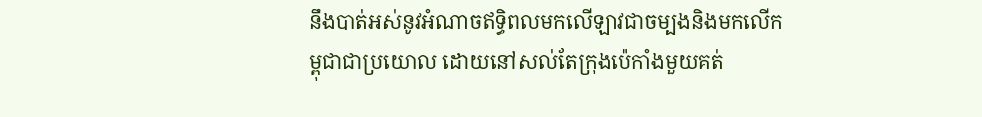នឹងបាត់អស់នូវអំណាចឥទ្ធិពលមកលើឡាវជាចម្បងនិងមកលើកម្ពុជាជាប្រយោល ដោយនៅសល់តែក្រុងប៉េកាំងមួយគត់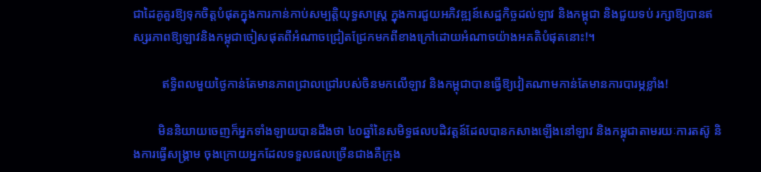ជាដៃគូគួរឱ្យទុកចិត្តបំផុតក្នុងការកាន់កាប់សម្បត្តិយុទ្ធសាស្រ្ត ក្នុងការជួយអភិវឌ្ឍន៍សេដ្ឋកិច្ចដល់ឡាវ និងកម្ពុជា និងជួយទប់ រក្សាឱ្យបានឥស្សរភាពឱ្យឡាវនិងកម្ពុជាចៀសផុតពីអំណាចជ្រៀតជ្រែកមកពីខាងក្រៅដោយអំណាចយ៉ាងអគតិបំផុតនោះ!។

         ឥទ្ធិពលមួយថ្ងៃកាន់តែមានភាពជ្រាលជ្រៅរបស់ចិនមកលើឡាវ និងកម្ពុជាបានធ្វើឱ្យវៀតណាមកាន់តែមានការបារម្ភខ្លាំង!

        មិននិយាយចេញក៏អ្នកទាំងឡាយបានដឹងថា ៤០ឆ្នាំនៃសមិទ្ធផលបដិវត្តន៍ដែលបានកសាងឡើងនៅឡាវ និងកម្ពុជាតាមរយៈការតស៊ូ និងការធ្វើសង្រ្គាម ចុងក្រោយអ្នកដែលទទួលផលច្រើនជាងគឺក្រុង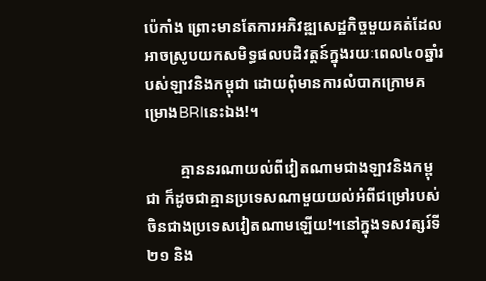ប៉េកាំង ព្រោះមានតែការអភិវឌ្ឍសេដ្ឋកិច្ចមួយគត់ដែលអាចស្រូបយកសមិទ្ធផលបដិវត្តន៍ក្នុងរយៈពេល៤០ឆ្នាំរបស់ឡាវនិងកម្ពុជា ដោយពុំមានការលំបាកក្រោមគម្រោងBRIនេះឯង!។

         គ្មាននរណាយល់ពីវៀតណាមជាងឡាវនិងកម្ពុជា ក៏ដូចជាគ្មានប្រទេសណាមួយយល់អំពីជម្រៅរបស់ចិនជាងប្រទេសវៀតណាមឡើយ!។នៅក្នុងទសវត្សរ៍ទី២១ និង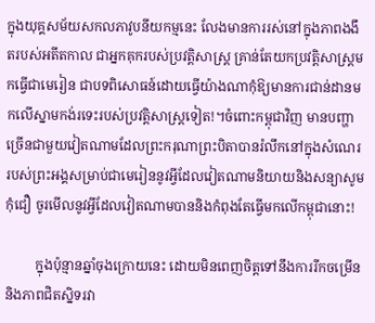ក្នុងយុគ្គសម័យសកលភាវូបនីយកម្មនេះ លែងមានការរស់នៅក្នុងភាពងងឹតរបស់អតីតកាល ជាអ្នកគុករបស់ប្រវត្តិសាស្រ្ត គ្រាន់តែយកប្រវត្តិសាស្រ្តមកធ្វើជាមេរៀន ជាបទពិសោធន៍ដោយធ្វើយ៉ាងណាកុំឱ្យមានការជាន់ដានមកលើស្នាមកង់រទេះរបស់ប្រវត្តិសាស្រ្តទៀត!។ចំពោះកម្ពុជាវិញ មានបញ្ហាច្រើនជាមួយវៀតណាមដែលព្រះករុណាព្រះបិតាបានរំលឹកនៅក្នុងសំណេររបស់ព្រះអង្គសម្រាប់ជាមេរៀននូវអ្វីដែលវៀតណាមនិយាយនិងសន្យាសូមកុំជឿ ចូរមើលនូវអ្វីដែលវៀតណាមបាននិងកំពុងតែធ្វើមកលើកម្ពុជានោះ!

         ក្នុងប៉ុន្មានឆ្នាំចុងក្រោយនេះ ដោយមិនពេញចិត្តទៅនឹងការរីកចម្រើននិងភាពជិតស្និទរវា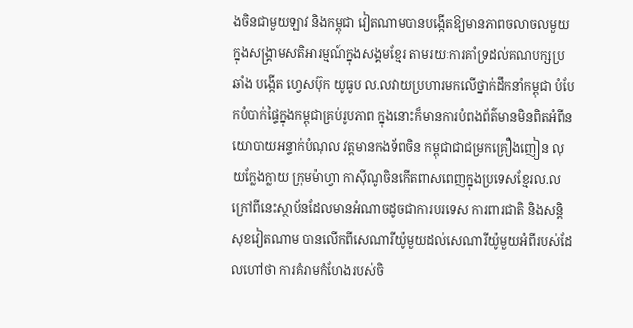ងចិនជាមួយឡាវ និងកម្ពុជា វៀតណាមបានបង្កើតឱ្យមានភាពចលាចលមួយក្នុងសង្រ្គាមសតិអារម្មណ៍ក្នុងសង្គមខ្មែរ តាមរយៈការគាំទ្រដល់គណបក្សប្រឆាំង បង្កើត ហ្វេសប៊ុក យូធូប ល.លវាយប្រហារមកលើថ្នាក់ដឹកនាំកម្ពុជា បំបែកបំបាក់ផ្ទៃក្នុងកម្ពុជាគ្រប់រូបភាព ក្នុងនោះក៏មានការបំពងព័ត៌មានមិនពិតអំពីនយោបាយអន្ទាក់បំណុល វត្តមានកងទ័ពចិន កម្ពុជាជាជម្រកគ្រឿងញៀន លុយក្លែងក្លាយ ក្រុមម៉ាហ្វា កាស៊ីណូចិនកើតពាសពេញក្នុងប្រទេសខ្មែរល.ល ក្រៅពីនេះស្ថាប័នដែលមានអំណាចដូចជាការបរទេស ការពារជាតិ និងសន្តិសុខវៀតណាម បានលើកពីសេណារីយ៉ូមួយដល់សេណារីយ៉ូមួយអំពីរបស់ដែលហៅថា ការគំរាមកំហែងរបស់ចិ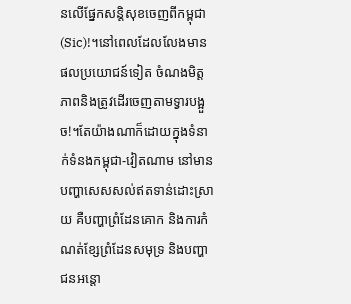នលើផ្នែកសន្តិសុខចេញពីកម្ពុជា(Sic)!។នៅពេលដែលលែងមានផលប្រយោជន៍ទៀត ចំណងមិត្តភាពនិងត្រូវដើរចេញតាមទ្វារបង្អួច!។តែយ៉ាងណាក៏ដោយក្នុងទំនាក់ទំនងកម្ពុជា-វៀតណាម នៅមានបញ្ហាសេសសល់ឥតទាន់ដោះស្រាយ គឺបញ្ហាព្រំដែនគោក និងការកំណត់ខ្សែព្រំដែនសមុទ្រ និងបញ្ហាជនអន្តោ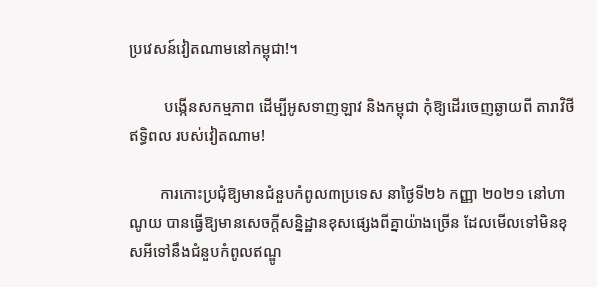ប្រវេសន៍វៀតណាមនៅកម្ពុជា!។

         បង្កើនសកម្មភាព ដើម្បីអូសទាញឡាវ និងកម្ពុជា កុំឱ្យដើរចេញឆ្ងាយពី តារាវិថីឥទ្ធិពល របស់វៀតណាម!

        ការកោះប្រជុំឱ្យមានជំនួបកំពូល៣ប្រទេស នាថ្ងៃទី២៦ កញ្ញា ២០២១ នៅហាណូយ បានធ្វើឱ្យមានសេចក្ដីសន្និដ្ឋានខុសផ្សេងពីគ្នាយ៉ាងច្រើន ដែលមើលទៅមិនខុសអីទៅនឹងជំនួបកំពូលឥណ្ឌូ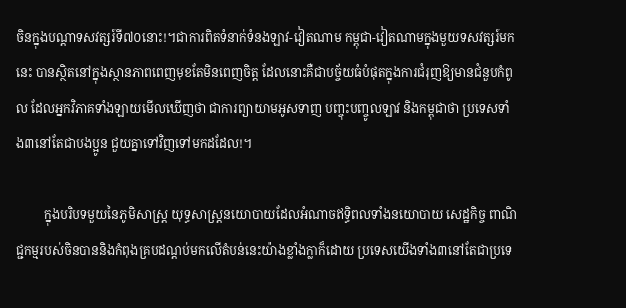ចិនក្នុងបណ្ដាទសវត្សរ៍ទី៧០នោះ!។ជាការពិតទំនាក់ទំនងឡាវ-វៀតណាម កម្ពុជា-វៀតណាមក្នុងមួយទសវត្សរ៍មកនេះ បានស្ថិតនៅក្នុងស្ថានភាពពេញមុខតែមិនពេញចិត្ត ដែលនោះគឺជាបច្ច័យធំបំផុតក្នុងការជំរុញឱ្យមានជំនួបកំពូល ដែលអ្នកវិភាគទាំងឡាយមើលឃើញថា ជាការព្យាយាមអូសទាញ បញ្ចុះបញ្ចូលឡាវ និងកម្ពុជាថា ប្រទេសទាំង៣នៅតែជាបងប្អូន ជួយគ្នាទៅវិញទៅមកដដែល!។

         ក្នុងបរិបទមួយនៃភូមិសាស្រ្ត យុទ្ធសាស្រ្តនយោបាយដែលអំណាចឥទ្ធិពលទាំងនយោបាយ សេដ្ឋកិច្ច ពាណិជ្ជកម្មរបស់ចិនបាននិងកំពុងគ្របដណ្ដប់មកលើតំបន់នេះយ៉ាងខ្លាំងក្លាក៏ដោយ ប្រទេសយើងទាំង៣នៅតែជាប្រទេ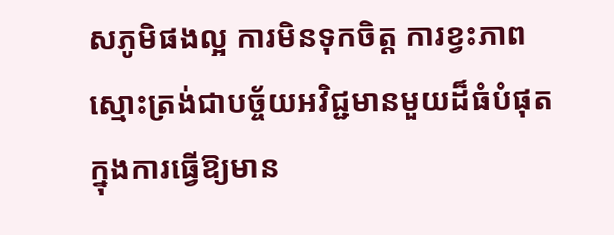សភូមិផងល្អ ការមិនទុកចិត្ត ការខ្វះភាពស្មោះត្រង់ជាបច្ច័យអវិជ្ជមានមួយដ៏ធំបំផុតក្នុងការធ្វើឱ្យមាន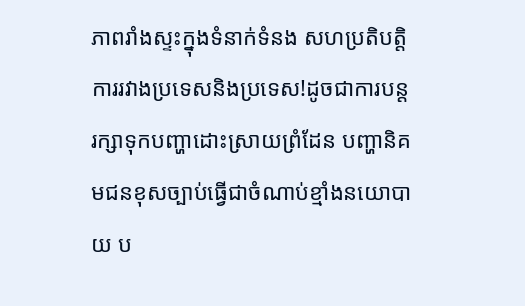ភាពរាំងស្ទះក្នុងទំនាក់ទំនង សហប្រតិបត្តិការរវាងប្រទេសនិងប្រទេស!ដូចជាការបន្តរក្សាទុកបញ្ហាដោះស្រាយព្រំដែន បញ្ហានិគមជនខុសច្បាប់ធ្វើជាចំណាប់ខ្មាំងនយោបាយ ប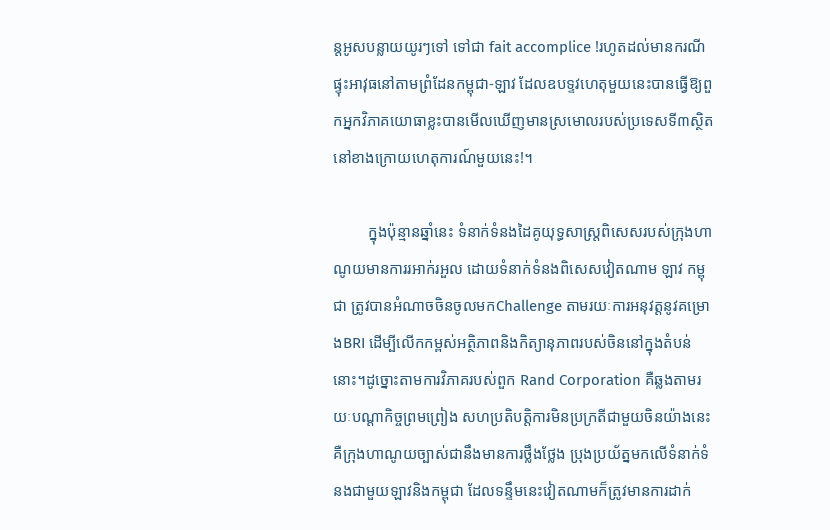ន្តអូសបន្លាយយូរៗទៅ ទៅជា fait accomplice !រហូតដល់មានករណីផ្ទុះអាវុធនៅតាមព្រំដែនកម្ពុជា-ឡាវ ដែលឧបទ្ទវហេតុមួយនេះបានធ្វើឱ្យពួកអ្នកវិភាគយោធាខ្លះបានមើលឃើញមានស្រមោលរបស់ប្រទេសទី៣ស្ថិតនៅខាងក្រោយហេតុការណ៍មួយនេះ!។

         ក្នុងប៉ុន្មានឆ្នាំនេះ ទំនាក់ទំនងដៃគូយុទ្ធសាស្រ្តពិសេសរបស់ក្រុងហាណូយមានការរអាក់រអួល ដោយទំនាក់ទំនងពិសេសវៀតណាម ឡាវ កម្ពុជា ត្រូវបានអំណាចចិនចូលមកChallenge តាមរយៈការអនុវត្តនូវគម្រោងBRI ដើម្បីលើកកម្ពស់អត្ថិភាពនិងកិត្យានុភាពរបស់ចិននៅក្នុងតំបន់នោះ។ដូច្នោះតាមការវិភាគរបស់ពួក Rand Corporation គឺឆ្លងតាមរយៈបណ្ដាកិច្ចព្រមព្រៀង សហប្រតិបត្តិការមិនប្រក្រតីជាមួយចិនយ៉ាងនេះ គឺក្រុងហាណូយច្បាស់ជានឹងមានការថ្លឹងថ្លែង ប្រុងប្រយ័ត្នមកលើទំនាក់ទំនងជាមួយឡាវនិងកម្ពុជា ដែលទន្ទឹមនេះវៀតណាមក៏ត្រូវមានការដាក់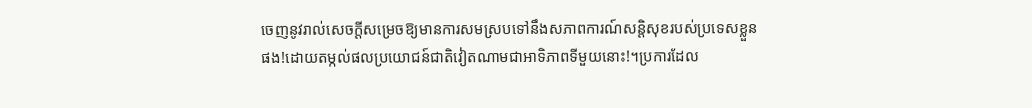ចេញនូវរាល់សេចក្ដីសម្រេចឱ្យមានការសមស្របទៅនឹងសភាពការណ៍សន្តិសុខរបស់ប្រទេសខ្លួនផង!ដោយតម្កល់ផលប្រយោជន៍ជាតិវៀតណាមជាអាទិភាពទីមួយនោះ!។ប្រការដែល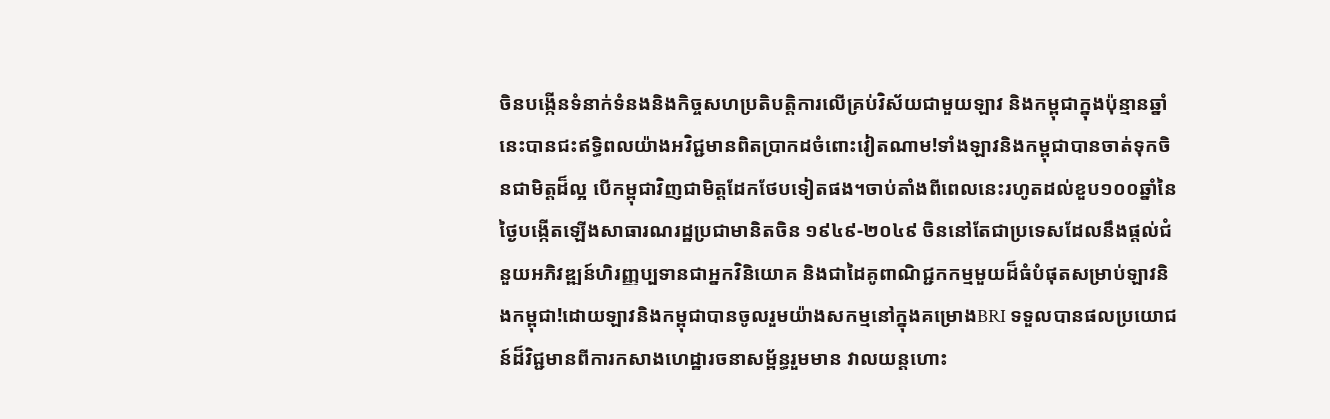ចិនបង្កើនទំនាក់ទំនងនិងកិច្ចសហប្រតិបត្តិការលើគ្រប់វិស័យជាមួយឡាវ និងកម្ពុជាក្នុងប៉ុន្មានឆ្នាំនេះបានជះឥទ្ធិពលយ៉ាងអវិជ្ជមានពិតប្រាកដចំពោះវៀតណាម!ទាំងឡាវនិងកម្ពុជាបានចាត់ទុកចិនជាមិត្តដ៏ល្អ បើកម្ពុជាវិញជាមិត្តដែកថែបទៀតផង។ចាប់តាំងពីពេលនេះរហូតដល់ខួប១០០ឆ្នាំនៃថ្ងៃបង្កើតឡើងសាធារណរដ្ឋប្រជាមានិតចិន ១៩៤៩-២០៤៩ ចិននៅតែជាប្រទេសដែលនឹងផ្ដល់ជំនួយអភិវឌ្ឍន៍ហិរញ្ញប្បទានជាអ្នកវិនិយោគ និងជាដៃគូពាណិជ្ជកកម្មមួយដ៏ធំបំផុតសម្រាប់ឡាវនិងកម្ពុជា!ដោយឡាវនិងកម្ពុជាបានចូលរួមយ៉ាងសកម្មនៅក្នុងគម្រោងBRI ទទួលបានផលប្រយោជន៍ដ៏វិជ្ជមានពីការកសាងហេដ្ឋារចនាសម្ព័ន្ធរួមមាន វាលយន្តហោះ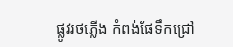ផ្លូវរថភ្លើង កំពង់ផែទឹកជ្រៅ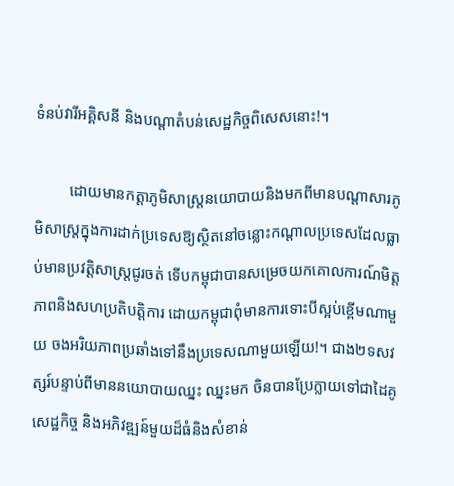ទំនប់វារីអគ្គិសនី និងបណ្ដាតំបន់សេដ្ឋកិច្ចពិសេសនោះ!។

         ដោយមានកត្តាភូមិសាស្រ្តនយោបាយនិងមកពីមានបណ្ដាសារភូមិសាស្រ្តក្នុងការដាក់ប្រទេសឱ្យស្ថិតនៅចន្លោះកណ្ដាលប្រទេសដែលធ្លាប់មានប្រវត្តិសាស្រ្តជូរចត់ ទើបកម្ពុជាបានសម្រេចយកគោលការណ៍មិត្តភាពនិងសហប្រតិបត្តិការ ដោយកម្ពុជាពុំមានការទោះបីស្អប់ខ្ពើមណាមួយ ចងអរិយភាពប្រឆាំងទៅនឹងប្រទេសណាមួយឡើយ!។ ជាង២ទសវត្សរ៍បន្ទាប់ពីមាននយោបាយឈ្នះ ឈ្នះមក ចិនបានប្រែក្លាយទៅជាដៃគូសេដ្ឋកិច្ច និងអភិវឌ្ឍន៍មួយដ៏ធំនិងសំខាន់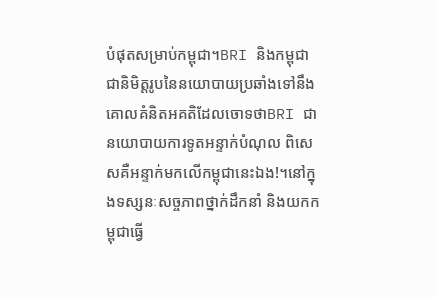បំផុតសម្រាប់កម្ពុជា។BRI និងកម្ពុជា ជានិមិត្តរូបនៃនយោបាយប្រឆាំងទៅនឹងគោលគំនិតអគតិដែលចោទថាBRI ជានយោបាយការទូតអន្ទាក់បំណុល ពិសេសគឺអន្ទាក់មកលើកម្ពុជានេះឯង!។នៅក្នុងទស្សនៈសច្ចភាពថ្នាក់ដឹកនាំ និងយកកម្ពុជាធ្វើ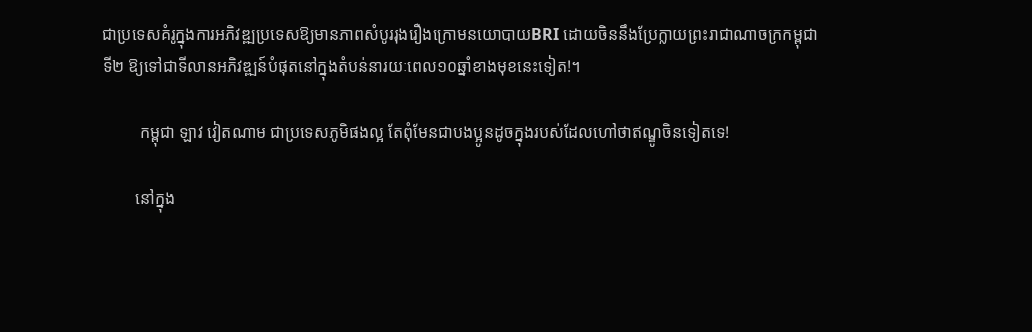ជាប្រទេសគំរូក្នុងការអភិវឌ្ឍប្រទេសឱ្យមានភាពសំបូររុងរឿងក្រោមនយោបាយBRI ដោយចិននឹងប្រែក្លាយព្រះរាជាណាចក្រកម្ពុជាទី២ ឱ្យទៅជាទីលានអភិវឌ្ឍន៍បំផុតនៅក្នុងតំបន់នារយៈពេល១០ឆ្នាំខាងមុខនេះទៀត!។

         កម្ពុជា ឡាវ វៀតណាម ជាប្រទេសភូមិផងល្អ តែពុំមែនជាបងប្អូនដូចក្នុងរបស់ដែលហៅថាឥណ្ឌូចិនទៀតទេ!

        នៅក្នុង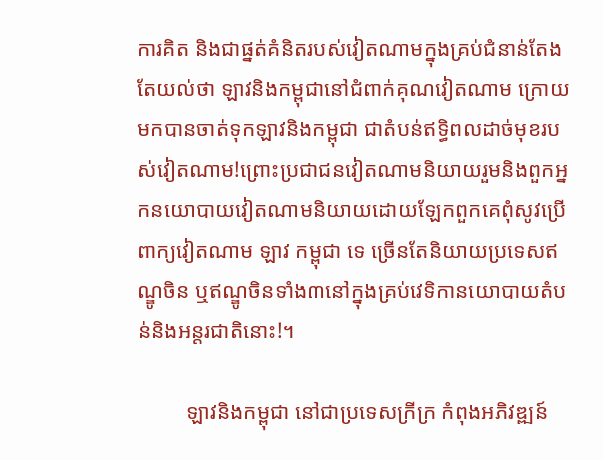ការគិត និងជាផ្នត់គំនិតរបស់វៀតណាមក្នុងគ្រប់ជំនាន់តែងតែយល់ថា ឡាវនិងកម្ពុជានៅជំពាក់គុណវៀតណាម ក្រោយមកបានចាត់ទុកឡាវនិងកម្ពុជា ជាតំបន់ឥទ្ធិពលដាច់មុខរបស់វៀតណាម!ព្រោះប្រជាជនវៀតណាមនិយាយរួមនិងពួកអ្នកនយោបាយវៀតណាមនិយាយដោយឡែកពួកគេពុំសូវប្រើពាក្យវៀតណាម ឡាវ កម្ពុជា ទេ ច្រើនតែនិយាយប្រទេសឥណ្ឌូចិន ឬឥណ្ឌូចិនទាំង៣នៅក្នុងគ្រប់វេទិកានយោបាយតំបន់និងអន្តរជាតិនោះ!។

         ឡាវនិងកម្ពុជា នៅជាប្រទេសក្រីក្រ កំពុងអភិវឌ្ឍន៍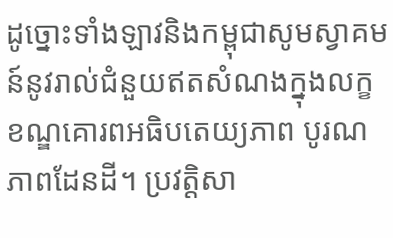ដូច្នោះទាំងឡាវនិងកម្ពុជាសូមស្វាគមន៍នូវរាល់ជំនួយឥតសំណងក្នុងលក្ខខណ្ឌគោរពអធិបតេយ្យភាព បូរណភាពដែនដី។ ប្រវត្តិសា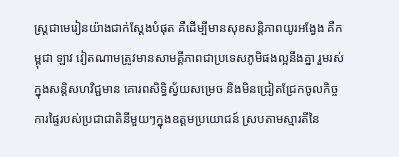ស្រ្តជាមេរៀនយ៉ាងជាក់ស្ដែងបំផុត គឺដើម្បីមានសុខសន្តិភាពយូរអង្វែង គឺកម្ពុជា ឡាវ វៀតណាមត្រូវមានសាមគ្គីភាពជាប្រទេសភូមិផងល្អនឹងគ្នា រួមរស់ក្នុងសន្តិសហវិជ្ជមាន គោរពសិទ្ធិស្វ័យសម្រេច និងមិនជ្រៀតជ្រែកចូលកិច្ចការផ្ទៃរបស់ប្រជាជាតិនីមួយៗក្នុងឧត្តមប្រយោជន៍ ស្របតាមស្មារតីនៃ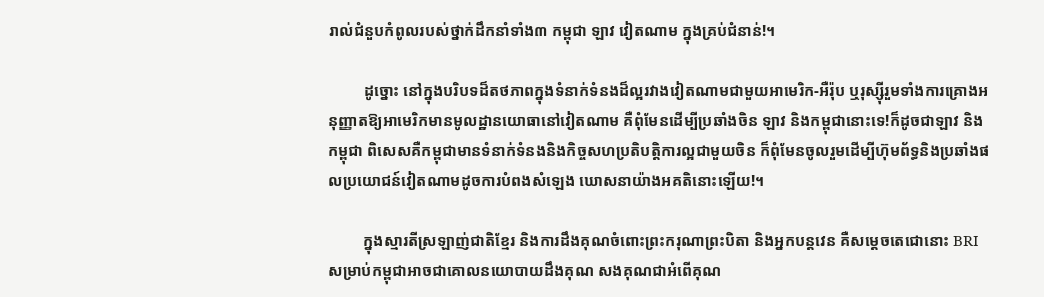រាល់ជំនួបកំពូលរបស់ថ្នាក់ដឹកនាំទាំង៣ កម្ពុជា ឡាវ វៀតណាម ក្នុងគ្រប់ជំនាន់!។

         ដូច្នោះ នៅក្នុងបរិបទដ៏តថភាពក្នុងទំនាក់ទំនងដ៏ល្អរវាងវៀតណាមជាមួយអាមេរិក-អឺរ៉ុប ឬរុស្ស៊ីរួមទាំងការគ្រោងអនុញ្ញាតឱ្យអាមេរិកមានមូលដ្ឋានយោធានៅវៀតណាម គឺពុំមែនដើម្បីប្រឆាំងចិន ឡាវ និងកម្ពុជានោះទេ!ក៏ដូចជាឡាវ និងកម្ពុជា ពិសេសគឺកម្ពុជាមានទំនាក់ទំនងនិងកិច្ចសហប្រតិបត្តិការល្អជាមួយចិន ក៏ពុំមែនចូលរួមដើម្បីហ៊ុមព័ទ្ធនិងប្រឆាំងផលប្រយោជន៍វៀតណាមដូចការបំពងសំឡេង ឃោសនាយ៉ាងអគតិនោះឡើយ!។

         ក្នុងស្មារតីស្រឡាញ់ជាតិខ្មែរ និងការដឹងគុណចំពោះព្រះករុណាព្រះបិតា និងអ្នកបន្តវេន គឺសម្ដេចតេជោនោះ BRIសម្រាប់កម្ពុជាអាចជាគោលនយោបាយដឹងគុណ សងគុណជាអំពើគុណ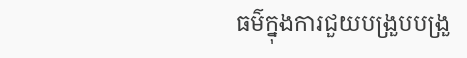ធម៌ក្នុងការជួយបង្រួបបង្រួ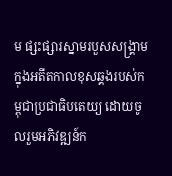ម ផ្សះផ្សារស្នាមរបួសសង្រ្គាមក្នុងអតីតកាលខុសឆ្គងរបស់កម្ពុជាប្រជាធិបតេយ្យ ដោយចូលរួមអភិវឌ្ឍន៍ក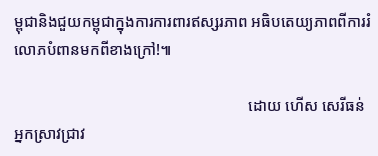ម្ពុជានិងជួយកម្ពុជាក្នុងការការពារឥស្សរភាព អធិបតេយ្យភាពពីការរំលោភបំពានមកពីខាងក្រៅ!៕

                                                            ដោយ ហើស សេរីធន់ អ្នកស្រាវជ្រាវ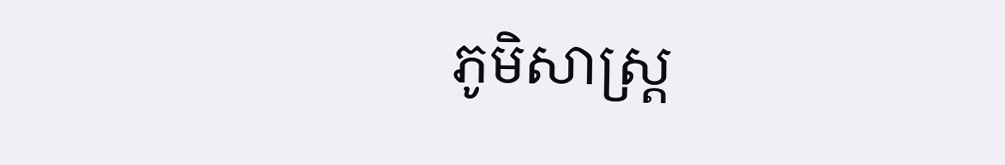ភូមិសាស្រ្ត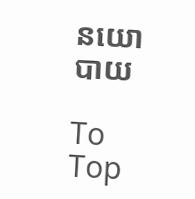នយោបាយ

To Top